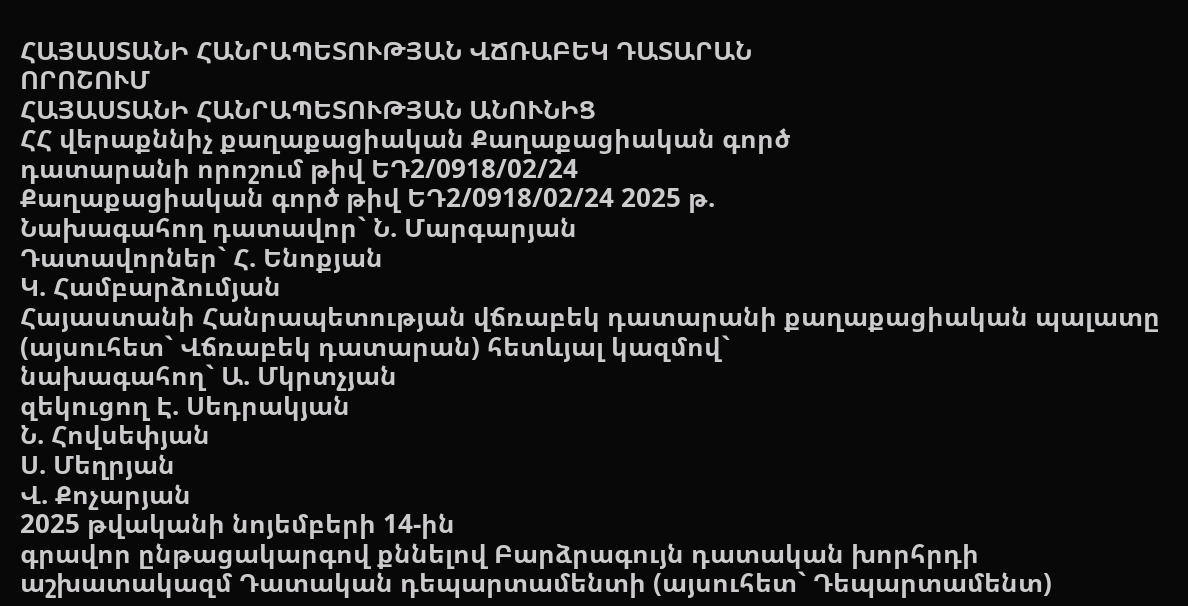ՀԱՅԱՍՏԱՆԻ ՀԱՆՐԱՊԵՏՈՒԹՅԱՆ ՎՃՌԱԲԵԿ ԴԱՏԱՐԱՆ
ՈՐՈՇՈՒՄ
ՀԱՅԱՍՏԱՆԻ ՀԱՆՐԱՊԵՏՈՒԹՅԱՆ ԱՆՈՒՆԻՑ
ՀՀ վերաքննիչ քաղաքացիական Քաղաքացիական գործ
դատարանի որոշում թիվ ԵԴ2/0918/02/24
Քաղաքացիական գործ թիվ ԵԴ2/0918/02/24 2025 թ.
Նախագահող դատավոր` Ն. Մարգարյան
Դատավորներ` Հ. Ենոքյան
Կ. Համբարձումյան
Հայաստանի Հանրապետության վճռաբեկ դատարանի քաղաքացիական պալատը
(այսուհետ` Վճռաբեկ դատարան) հետևյալ կազմով`
նախագահող` Ա. Մկրտչյան
զեկուցող Է. Սեդրակյան
Ն. Հովսեփյան
Ս. Մեղրյան
Վ. Քոչարյան
2025 թվականի նոյեմբերի 14-ին
գրավոր ընթացակարգով քննելով Բարձրագույն դատական խորհրդի աշխատակազմ Դատական դեպարտամենտի (այսուհետ` Դեպարտամենտ)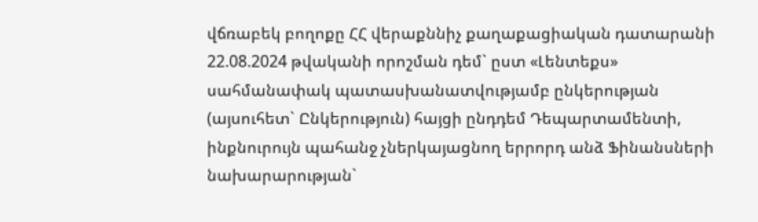վճռաբեկ բողոքը ՀՀ վերաքննիչ քաղաքացիական դատարանի 22.08.2024 թվականի որոշման դեմ` ըստ «Լենտեքս» սահմանափակ պատասխանատվությամբ ընկերության (այսուհետ` Ընկերություն) հայցի ընդդեմ Դեպարտամենտի, ինքնուրույն պահանջ չներկայացնող երրորդ անձ Ֆինանսների նախարարության`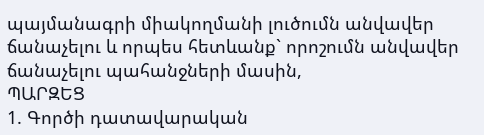պայմանագրի միակողմանի լուծումն անվավեր ճանաչելու և որպես հետևանք` որոշումն անվավեր ճանաչելու պահանջների մասին,
ՊԱՐԶԵՑ
1. Գործի դատավարական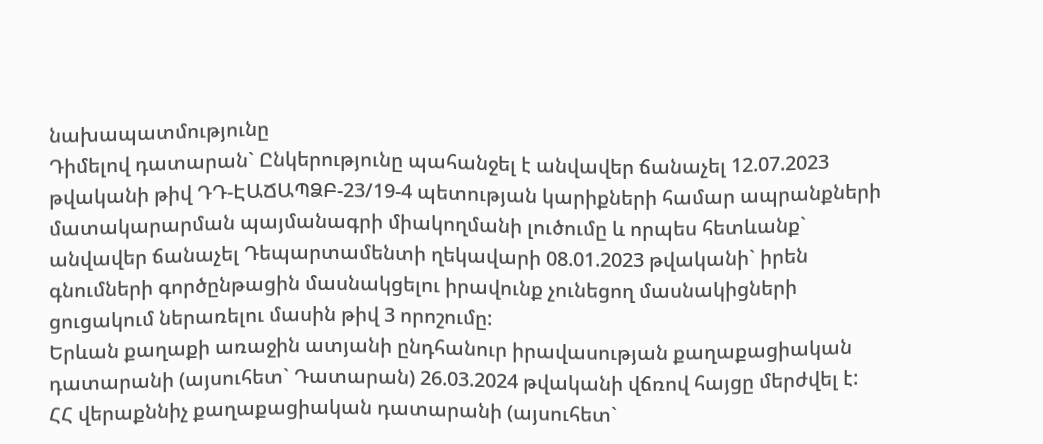նախապատմությունը
Դիմելով դատարան` Ընկերությունը պահանջել է անվավեր ճանաչել 12.07.2023 թվականի թիվ ԴԴ-ԷԱՃԱՊՁԲ-23/19-4 պետության կարիքների համար ապրանքների մատակարարման պայմանագրի միակողմանի լուծումը և որպես հետևանք` անվավեր ճանաչել Դեպարտամենտի ղեկավարի 08.01.2023 թվականի` իրեն գնումների գործընթացին մասնակցելու իրավունք չունեցող մասնակիցների ցուցակում ներառելու մասին թիվ 3 որոշումը:
Երևան քաղաքի առաջին ատյանի ընդհանուր իրավասության քաղաքացիական դատարանի (այսուհետ` Դատարան) 26.03.2024 թվականի վճռով հայցը մերժվել է:
ՀՀ վերաքննիչ քաղաքացիական դատարանի (այսուհետ`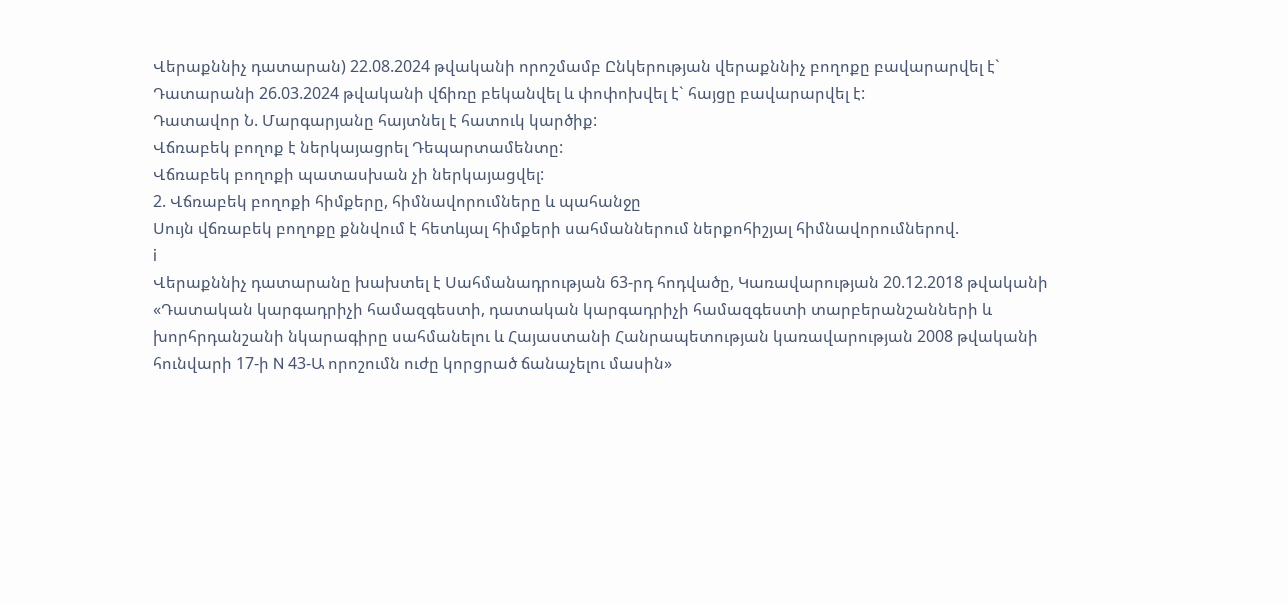Վերաքննիչ դատարան) 22.08.2024 թվականի որոշմամբ Ընկերության վերաքննիչ բողոքը բավարարվել է` Դատարանի 26.03.2024 թվականի վճիռը բեկանվել և փոփոխվել է` հայցը բավարարվել է:
Դատավոր Ն. Մարգարյանը հայտնել է հատուկ կարծիք:
Վճռաբեկ բողոք է ներկայացրել Դեպարտամենտը:
Վճռաբեկ բողոքի պատասխան չի ներկայացվել:
2. Վճռաբեկ բողոքի հիմքերը, հիմնավորումները և պահանջը
Սույն վճռաբեկ բողոքը քննվում է հետևյալ հիմքերի սահմաններում ներքոհիշյալ հիմնավորումներով.
i
Վերաքննիչ դատարանը խախտել է Սահմանադրության 63-րդ հոդվածը, Կառավարության 20.12.2018 թվականի «Դատական կարգադրիչի համազգեստի, դատական կարգադրիչի համազգեստի տարբերանշանների և խորհրդանշանի նկարագիրը սահմանելու և Հայաստանի Հանրապետության կառավարության 2008 թվականի հունվարի 17-ի N 43-Ա որոշումն ուժը կորցրած ճանաչելու մասին»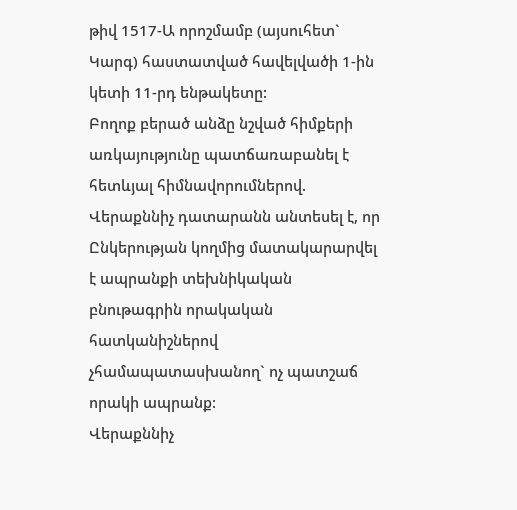թիվ 1517-Ա որոշմամբ (այսուհետ` Կարգ) հաստատված հավելվածի 1-ին կետի 11-րդ ենթակետը:
Բողոք բերած անձը նշված հիմքերի առկայությունը պատճառաբանել է հետևյալ հիմնավորումներով.
Վերաքննիչ դատարանն անտեսել է, որ Ընկերության կողմից մատակարարվել է ապրանքի տեխնիկական բնութագրին որակական հատկանիշներով չհամապատասխանող` ոչ պատշաճ որակի ապրանք:
Վերաքննիչ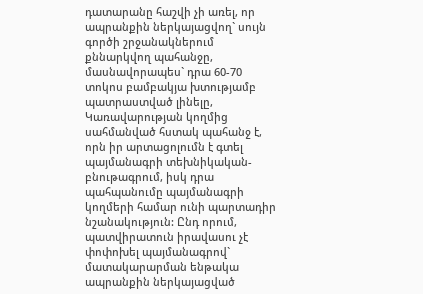դատարանը հաշվի չի առել, որ ապրանքին ներկայացվող` սույն գործի շրջանակներում քննարկվող պահանջը, մասնավորապես` դրա 60-70 տոկոս բամբակյա խտությամբ պատրաստված լինելը, Կառավարության կողմից սահմանված հստակ պահանջ է, որն իր արտացոլումն է գտել պայմանագրի տեխնիկական-բնութագրում, իսկ դրա պահպանումը պայմանագրի կողմերի համար ունի պարտադիր նշանակություն: Ընդ որում, պատվիրատուն իրավասու չէ փոփոխել պայմանագրով` մատակարարման ենթակա ապրանքին ներկայացված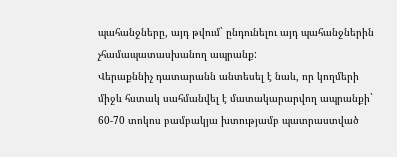պահանջները, այդ թվում` ընդունելու այդ պահանջներին չհամապատասխանող ապրանք:
Վերաքննիչ դատարանն անտեսել է նաև, որ կողմերի միջև հստակ սահմանվել է մատակարարվող ապրանքի` 60-70 տոկոս բամբակյա խտությամբ պատրաստված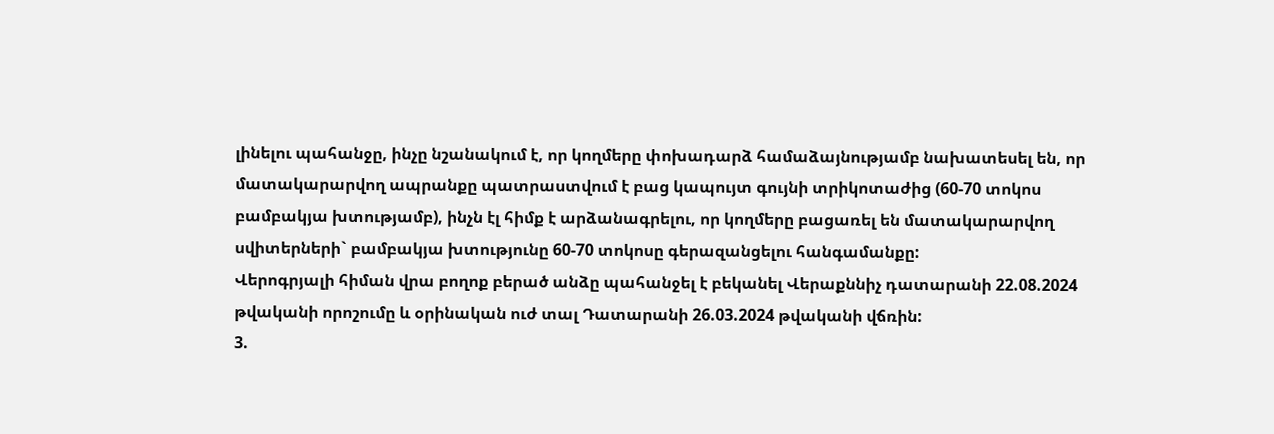լինելու պահանջը, ինչը նշանակում է, որ կողմերը փոխադարձ համաձայնությամբ նախատեսել են, որ մատակարարվող ապրանքը պատրաստվում է բաց կապույտ գույնի տրիկոտաժից (60-70 տոկոս բամբակյա խտությամբ), ինչն էլ հիմք է արձանագրելու, որ կողմերը բացառել են մատակարարվող սվիտերների` բամբակյա խտությունը 60-70 տոկոսը գերազանցելու հանգամանքը:
Վերոգրյալի հիման վրա բողոք բերած անձը պահանջել է բեկանել Վերաքննիչ դատարանի 22.08.2024 թվականի որոշումը և օրինական ուժ տալ Դատարանի 26.03.2024 թվականի վճռին:
3.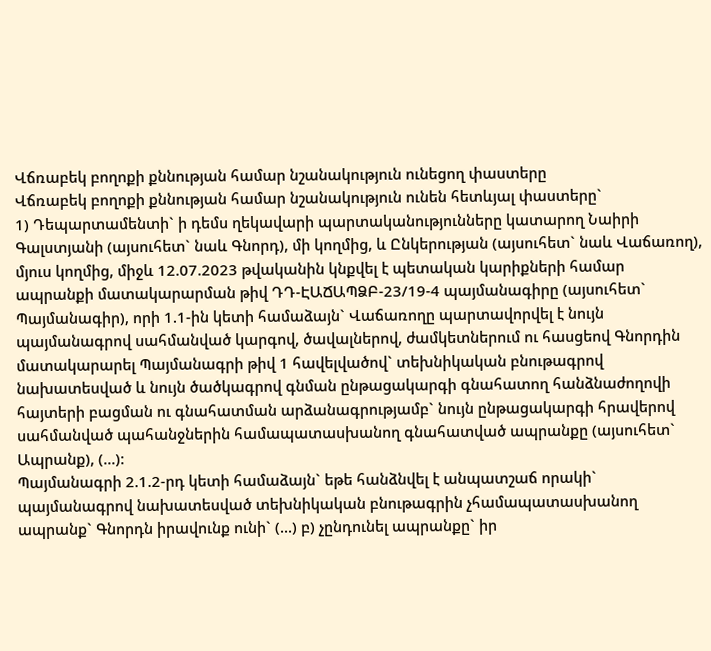Վճռաբեկ բողոքի քննության համար նշանակություն ունեցող փաստերը
Վճռաբեկ բողոքի քննության համար նշանակություն ունեն հետևյալ փաստերը`
1) Դեպարտամենտի` ի դեմս ղեկավարի պարտականությունները կատարող Նաիրի Գալստյանի (այսուհետ` նաև Գնորդ), մի կողմից, և Ընկերության (այսուհետ` նաև Վաճառող), մյուս կողմից, միջև 12.07.2023 թվականին կնքվել է պետական կարիքների համար ապրանքի մատակարարման թիվ ԴԴ-ԷԱՃԱՊՁԲ-23/19-4 պայմանագիրը (այսուհետ` Պայմանագիր), որի 1.1-ին կետի համաձայն` Վաճառողը պարտավորվել է նույն պայմանագրով սահմանված կարգով, ծավալներով, ժամկետներում ու հասցեով Գնորդին մատակարարել Պայմանագրի թիվ 1 հավելվածով` տեխնիկական բնութագրով նախատեսված և նույն ծածկագրով գնման ընթացակարգի գնահատող հանձնաժողովի հայտերի բացման ու գնահատման արձանագրությամբ` նույն ընթացակարգի հրավերով սահմանված պահանջներին համապատասխանող գնահատված ապրանքը (այսուհետ` Ապրանք), (...):
Պայմանագրի 2.1.2-րդ կետի համաձայն` եթե հանձնվել է անպատշաճ որակի` պայմանագրով նախատեսված տեխնիկական բնութագրին չհամապատասխանող ապրանք` Գնորդն իրավունք ունի` (...) բ) չընդունել ապրանքը` իր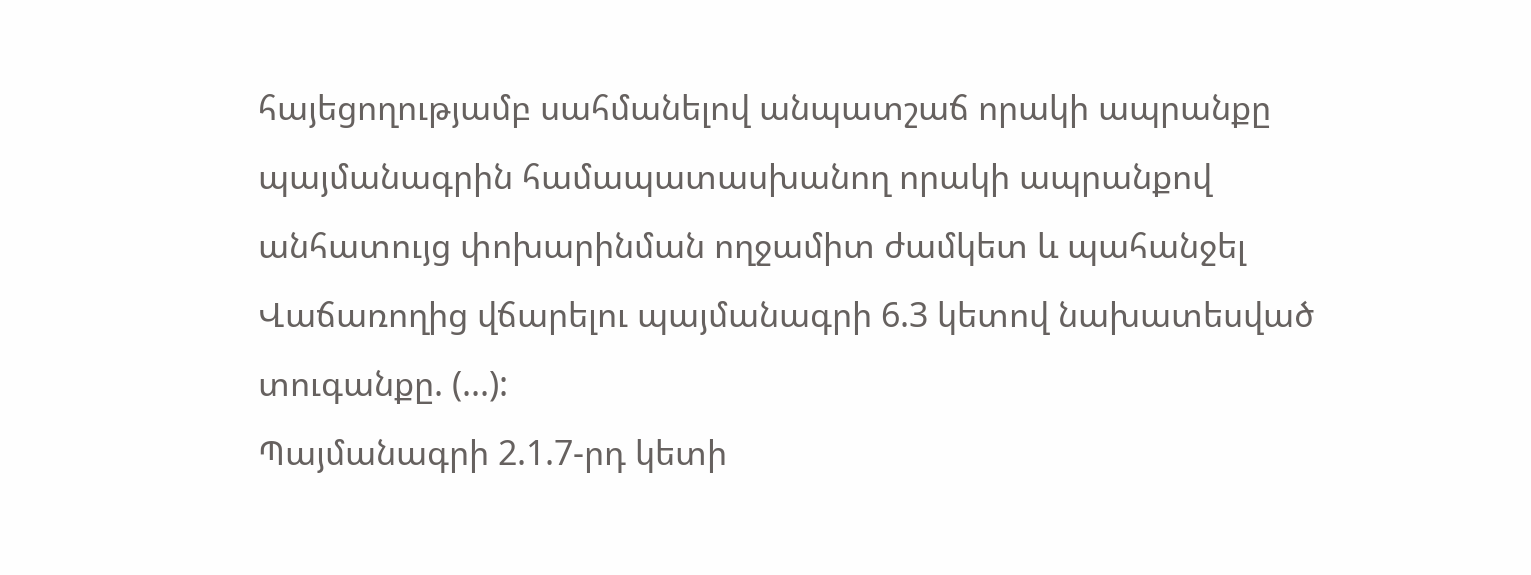հայեցողությամբ սահմանելով անպատշաճ որակի ապրանքը պայմանագրին համապատասխանող որակի ապրանքով անհատույց փոխարինման ողջամիտ ժամկետ և պահանջել Վաճառողից վճարելու պայմանագրի 6.3 կետով նախատեսված տուգանքը. (...):
Պայմանագրի 2.1.7-րդ կետի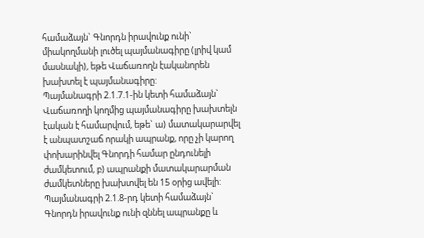համաձայն` Գնորդն իրավունք ունի` միակողմանի լուծել պայմանագիրը (լրիվ կամ մասնակի), եթե Վաճառողն էականորեն խախտել է պայմանագիրը:
Պայմանագրի 2.1.7.1-ին կետի համաձայն` Վաճառողի կողմից պայմանագիրը խախտելն էական է համարվում, եթե` ա) մատակարարվել է անպատշաճ որակի ապրանք, որը չի կարող փոխարինվել Գնորդի համար ընդունելի ժամկետում, բ) ապրանքի մատակարարման ժամկետները խախտվել են 15 օրից ավելի:
Պայմանագրի 2.1.8-րդ կետի համաձայն` Գնորդն իրավունք ունի զննել ապրանքը և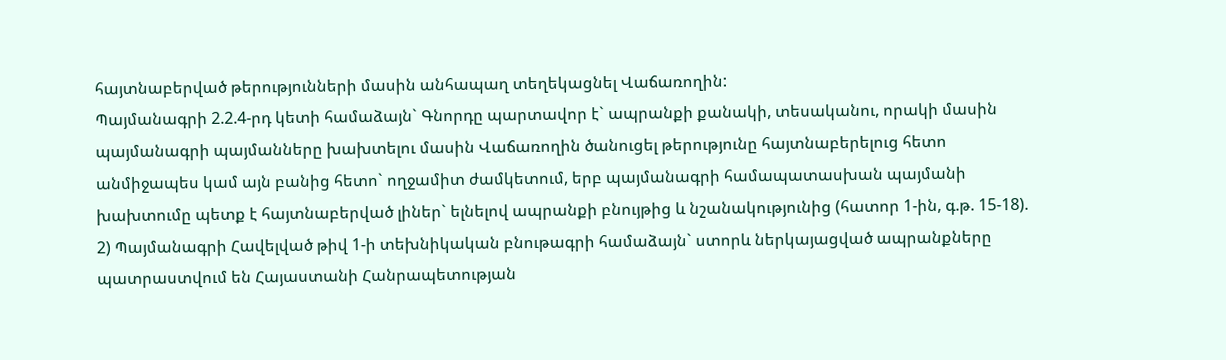հայտնաբերված թերությունների մասին անհապաղ տեղեկացնել Վաճառողին:
Պայմանագրի 2.2.4-րդ կետի համաձայն` Գնորդը պարտավոր է` ապրանքի քանակի, տեսականու, որակի մասին պայմանագրի պայմանները խախտելու մասին Վաճառողին ծանուցել թերությունը հայտնաբերելուց հետո անմիջապես կամ այն բանից հետո` ողջամիտ ժամկետում, երբ պայմանագրի համապատասխան պայմանի խախտումը պետք է հայտնաբերված լիներ` ելնելով ապրանքի բնույթից և նշանակությունից (հատոր 1-ին, գ.թ. 15-18).
2) Պայմանագրի Հավելված թիվ 1-ի տեխնիկական բնութագրի համաձայն` ստորև ներկայացված ապրանքները պատրաստվում են Հայաստանի Հանրապետության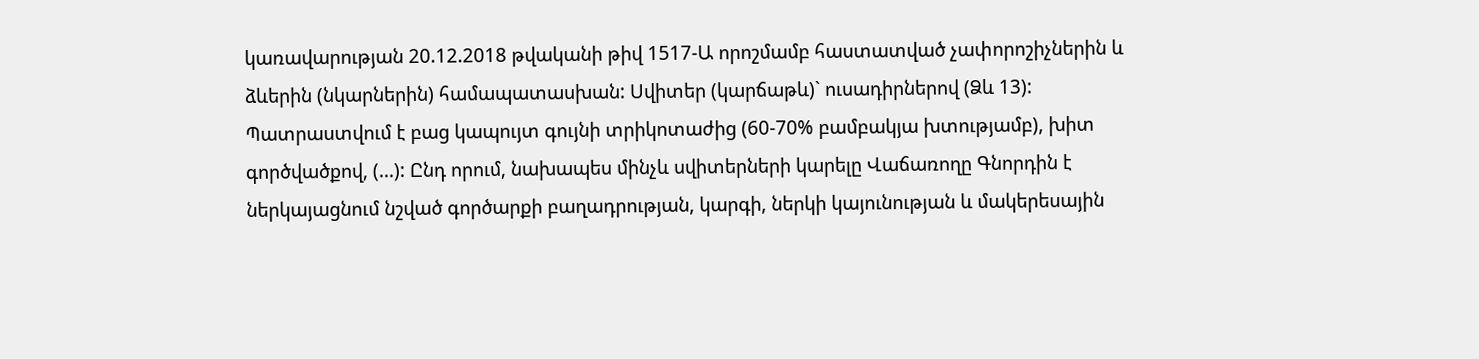կառավարության 20.12.2018 թվականի թիվ 1517-Ա որոշմամբ հաստատված չափորոշիչներին և ձևերին (նկարներին) համապատասխան: Սվիտեր (կարճաթև)` ուսադիրներով (Ձև 13): Պատրաստվում է բաց կապույտ գույնի տրիկոտաժից (60-70% բամբակյա խտությամբ), խիտ գործվածքով, (...): Ընդ որում, նախապես մինչև սվիտերների կարելը Վաճառողը Գնորդին է ներկայացնում նշված գործարքի բաղադրության, կարգի, ներկի կայունության և մակերեսային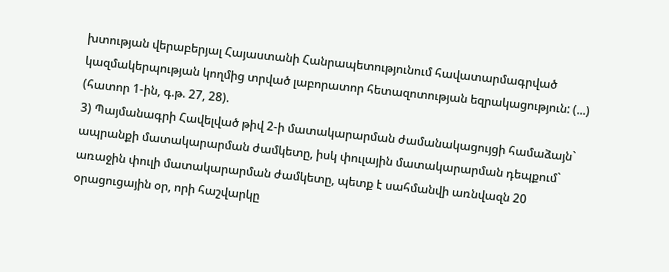խտության վերաբերյալ Հայաստանի Հանրապետությունում հավատարմագրված կազմակերպության կողմից տրված լաբորատոր հետազոտության եզրակացություն: (...) (հատոր 1-ին, գ.թ. 27, 28).
3) Պայմանագրի Հավելված թիվ 2-ի մատակարարման ժամանակացույցի համաձայն` ապրանքի մատակարարման ժամկետը, իսկ փուլային մատակարարման դեպքում` առաջին փուլի մատակարարման ժամկետը, պետք է սահմանվի առնվազն 20 օրացուցային օր, որի հաշվարկը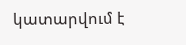կատարվում է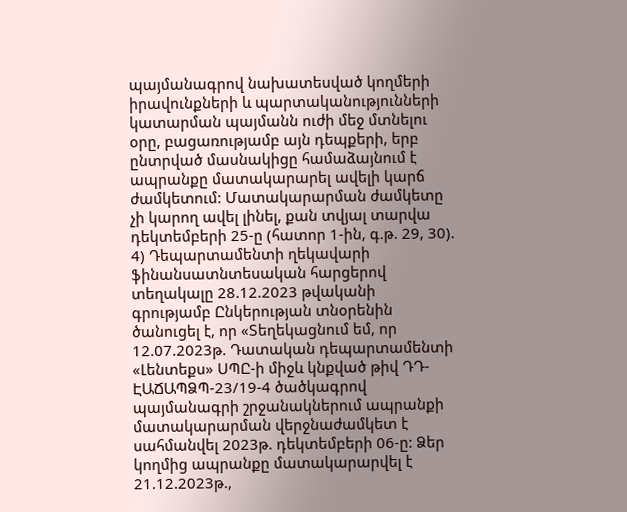պայմանագրով նախատեսված կողմերի իրավունքների և պարտականությունների կատարման պայմանն ուժի մեջ մտնելու օրը, բացառությամբ այն դեպքերի, երբ ընտրված մասնակիցը համաձայնում է ապրանքը մատակարարել ավելի կարճ ժամկետում: Մատակարարման ժամկետը չի կարող ավել լինել, քան տվյալ տարվա դեկտեմբերի 25-ը (հատոր 1-ին, գ.թ. 29, 30).
4) Դեպարտամենտի ղեկավարի ֆինանսատնտեսական հարցերով տեղակալը 28.12.2023 թվականի գրությամբ Ընկերության տնօրենին ծանուցել է, որ «Տեղեկացնում եմ, որ 12.07.2023թ. Դատական դեպարտամենտի «Լենտեքս» ՍՊԸ-ի միջև կնքված թիվ ԴԴ-ԷԱՃԱՊՁՊ-23/19-4 ծածկագրով պայմանագրի շրջանակներում ապրանքի մատակարարման վերջնաժամկետ է սահմանվել 2023թ. դեկտեմբերի 06-ը: Ձեր կողմից ապրանքը մատակարարվել է 21.12.2023թ.,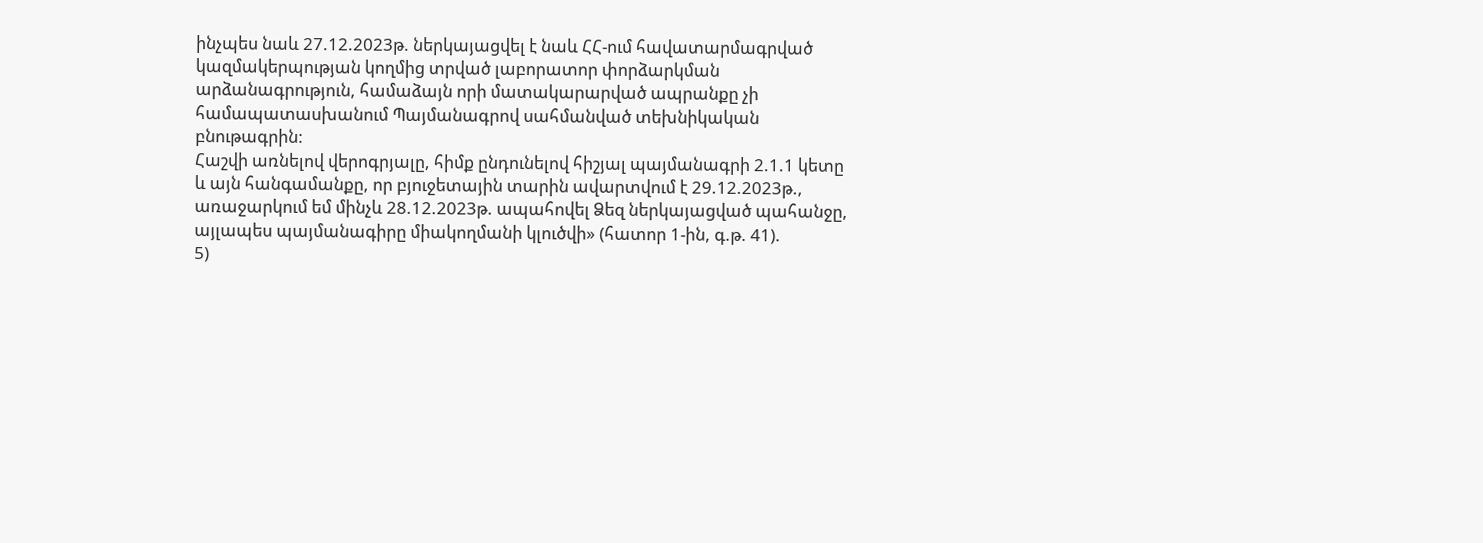ինչպես նաև 27.12.2023թ. ներկայացվել է նաև ՀՀ-ում հավատարմագրված կազմակերպության կողմից տրված լաբորատոր փորձարկման արձանագրություն, համաձայն որի մատակարարված ապրանքը չի համապատասխանում Պայմանագրով սահմանված տեխնիկական բնութագրին:
Հաշվի առնելով վերոգրյալը, հիմք ընդունելով հիշյալ պայմանագրի 2.1.1 կետը և այն հանգամանքը, որ բյուջետային տարին ավարտվում է 29.12.2023թ., առաջարկում եմ մինչև 28.12.2023թ. ապահովել Ձեզ ներկայացված պահանջը, այլապես պայմանագիրը միակողմանի կլուծվի» (հատոր 1-ին, գ.թ. 41).
5)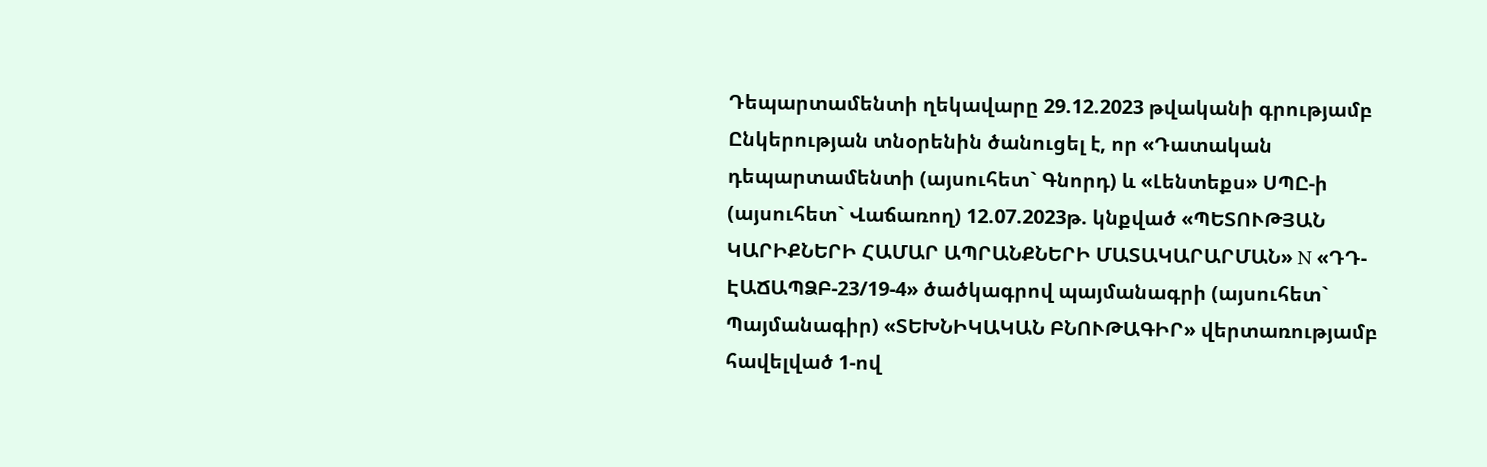Դեպարտամենտի ղեկավարը 29.12.2023 թվականի գրությամբ Ընկերության տնօրենին ծանուցել է, որ «Դատական դեպարտամենտի (այսուհետ` Գնորդ) և «Լենտեքս» ՍՊԸ-ի (այսուհետ` Վաճառող) 12.07.2023թ. կնքված «ՊԵՏՈՒԹՅԱՆ ԿԱՐԻՔՆԵՐԻ ՀԱՄԱՐ ԱՊՐԱՆՔՆԵՐԻ ՄԱՏԱԿԱՐԱՐՄԱՆ» N «ԴԴ-ԷԱՃԱՊՁԲ-23/19-4» ծածկագրով պայմանագրի (այսուհետ` Պայմանագիր) «ՏԵԽՆԻԿԱԿԱՆ ԲՆՈՒԹԱԳԻՐ» վերտառությամբ հավելված 1-ով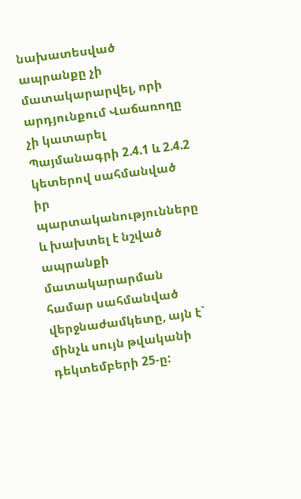նախատեսված ապրանքը չի մատակարարվել, որի արդյունքում Վաճառողը չի կատարել Պայմանագրի 2.4.1 և 2.4.2 կետերով սահմանված իր պարտականությունները և խախտել է նշված ապրանքի մատակարարման համար սահմանված վերջնաժամկետը, այն է` մինչև սույն թվականի դեկտեմբերի 25-ը: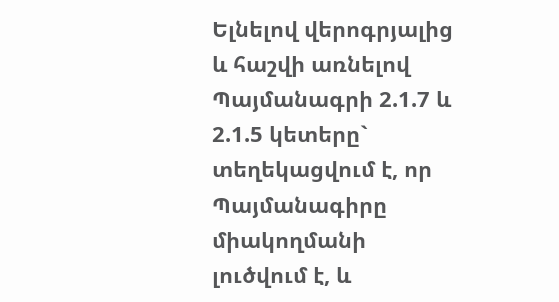Ելնելով վերոգրյալից և հաշվի առնելով Պայմանագրի 2.1.7 և 2.1.5 կետերը` տեղեկացվում է, որ Պայմանագիրը միակողմանի լուծվում է, և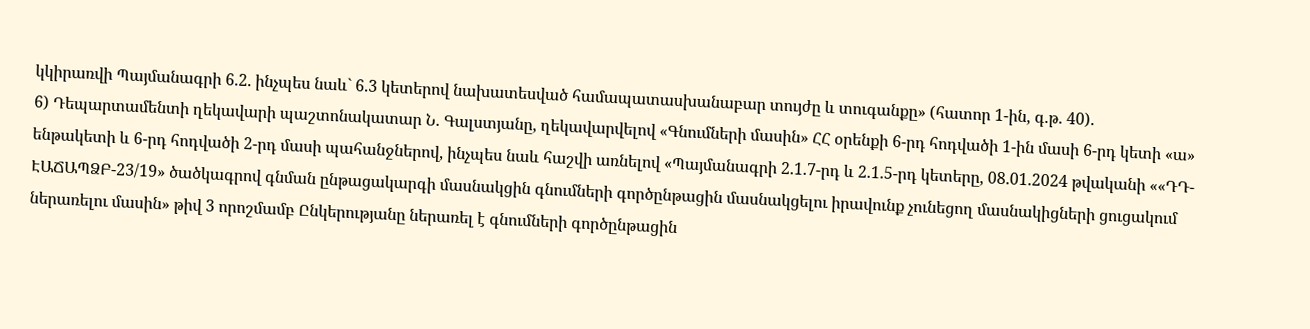կկիրառվի Պայմանագրի 6.2. ինչպես նաև` 6.3 կետերով նախատեսված համապատասխանաբար տույժը և տուգանքը» (հատոր 1-ին, գ.թ. 40).
6) Դեպարտամենտի ղեկավարի պաշտոնակատար Ն. Գալստյանը, ղեկավարվելով «Գնումների մասին» ՀՀ օրենքի 6-րդ հոդվածի 1-ին մասի 6-րդ կետի «ա» ենթակետի և 6-րդ հոդվածի 2-րդ մասի պահանջներով, ինչպես նաև հաշվի առնելով «Պայմանագրի 2.1.7-րդ և 2.1.5-րդ կետերը, 08.01.2024 թվականի ««ԴԴ-ԷԱՃԱՊՁԲ-23/19» ծածկագրով գնման ընթացակարգի մասնակցին գնումների գործընթացին մասնակցելու իրավունք չունեցող մասնակիցների ցուցակում ներառելու մասին» թիվ 3 որոշմամբ Ընկերությանը ներառել է գնումների գործընթացին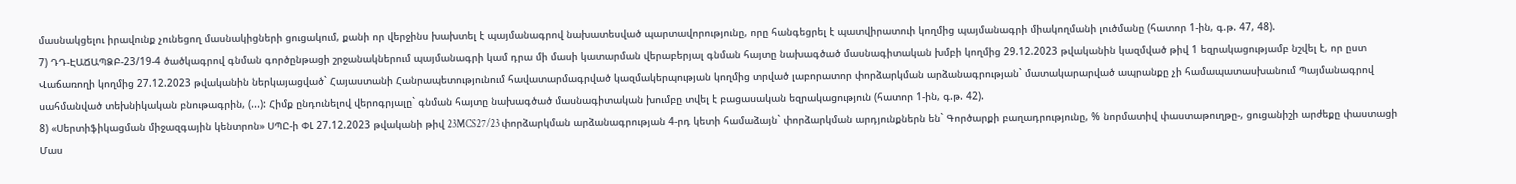մասնակցելու իրավունք չունեցող մասնակիցների ցուցակում, քանի որ վերջինս խախտել է պայմանագրով նախատեսված պարտավորությունը, որը հանգեցրել է պատվիրատուի կողմից պայմանագրի միակողմանի լուծմանը (հատոր 1-ին, գ.թ. 47, 48).
7) ԴԴ-ԷԱՃԱՊՁԲ-23/19-4 ծածկագրով գնման գործընթացի շրջանակներում պայմանագրի կամ դրա մի մասի կատարման վերաբերյալ գնման հայտը նախագծած մասնագիտական խմբի կողմից 29.12.2023 թվականին կազմված թիվ 1 եզրակացությամբ նշվել է, որ ըստ Վաճառողի կողմից 27.12.2023 թվականին ներկայացված` Հայաստանի Հանրապետությունում հավատարմագրված կազմակերպության կողմից տրված լաբորատոր փորձարկման արձանագրության` մատակարարված ապրանքը չի համապատասխանում Պայմանագրով սահմանված տեխնիկական բնութագրին, (...): Հիմք ընդունելով վերոգրյալը` գնման հայտը նախագծած մասնագիտական խումբը տվել է բացասական եզրակացություն (հատոր 1-ին, գ.թ. 42).
8) «Սերտիֆիկացման միջազգային կենտրոն» ՍՊԸ-ի ՓԼ 27.12.2023 թվականի թիվ 23MCS27/23 փորձարկման արձանագրության 4-րդ կետի համաձայն` փորձարկման արդյունքներն են` Գործարքի բաղադրությունը, % նորմատիվ փաստաթուղթը-, ցուցանիշի արժեքը փաստացի Մաս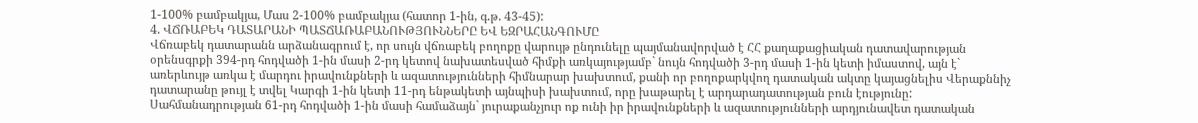1-100% բամբակյա, Մաս 2-100% բամբակյա (հատոր 1-ին, գ.թ. 43-45):
4. ՎՃՌԱԲԵԿ ԴԱՏԱՐԱՆԻ ՊԱՏՃԱՌԱԲԱՆՈՒԹՅՈՒՆՆԵՐԸ ԵՎ ԵԶՐԱՀԱՆԳՈՒՄԸ
Վճռաբեկ դատարանն արձանագրում է, որ սույն վճռաբեկ բողոքը վարույթ ընդունելը պայմանավորված է ՀՀ քաղաքացիական դատավարության օրենսգրքի 394-րդ հոդվածի 1-ին մասի 2-րդ կետով նախատեսված հիմքի առկայությամբ` նույն հոդվածի 3-րդ մասի 1-ին կետի իմաստով, այն է` առերևույթ առկա է մարդու իրավունքների և ազատությունների հիմնարար խախտում, քանի որ բողոքարկվող դատական ակտը կայացնելիս Վերաքննիչ դատարանը թույլ է տվել Կարգի 1-ին կետի 11-րդ ենթակետի այնպիսի խախտում, որը խաթարել է արդարադատության բուն էությունը:
Սահմանադրության 61-րդ հոդվածի 1-ին մասի համաձայն` յուրաքանչյուր ոք ունի իր իրավունքների և ազատությունների արդյունավետ դատական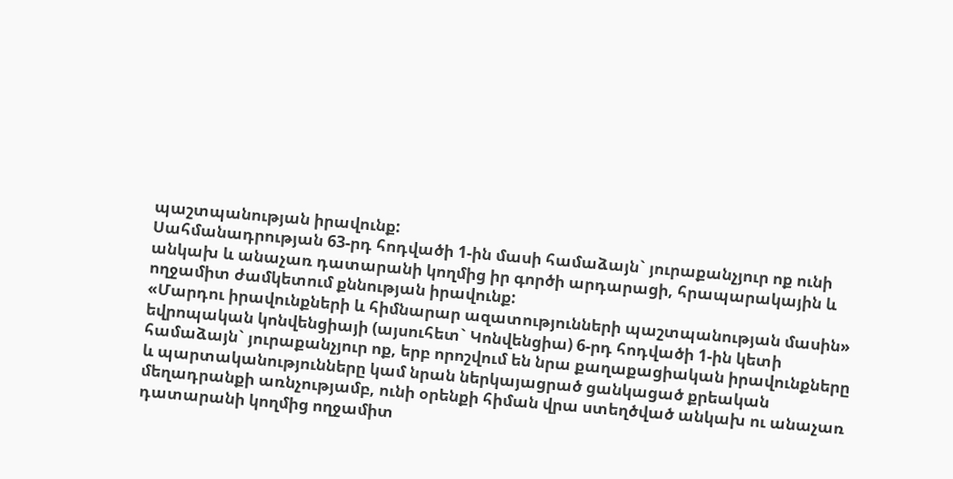պաշտպանության իրավունք:
Սահմանադրության 63-րդ հոդվածի 1-ին մասի համաձայն` յուրաքանչյուր ոք ունի անկախ և անաչառ դատարանի կողմից իր գործի արդարացի, հրապարակային և ողջամիտ ժամկետում քննության իրավունք:
«Մարդու իրավունքների և հիմնարար ազատությունների պաշտպանության մասին» եվրոպական կոնվենցիայի (այսուհետ` Կոնվենցիա) 6-րդ հոդվածի 1-ին կետի համաձայն` յուրաքանչյուր ոք, երբ որոշվում են նրա քաղաքացիական իրավունքները և պարտականությունները կամ նրան ներկայացրած ցանկացած քրեական մեղադրանքի առնչությամբ, ունի օրենքի հիման վրա ստեղծված անկախ ու անաչառ դատարանի կողմից ողջամիտ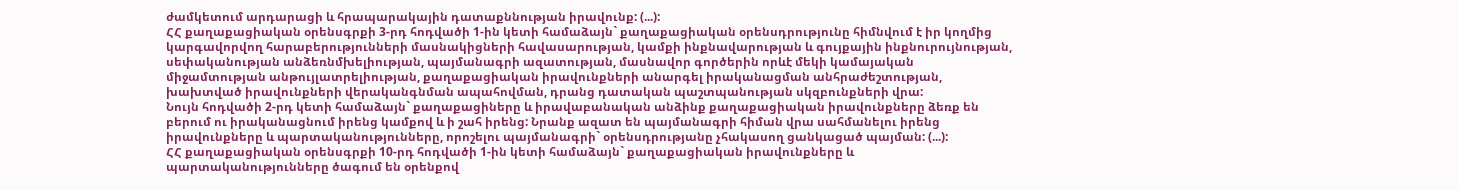ժամկետում արդարացի և հրապարակային դատաքննության իրավունք: (...):
ՀՀ քաղաքացիական օրենսգրքի 3-րդ հոդվածի 1-ին կետի համաձայն` քաղաքացիական օրենսդրությունը հիմնվում է իր կողմից կարգավորվող հարաբերությունների մասնակիցների հավասարության, կամքի ինքնավարության և գույքային ինքնուրույնության, սեփականության անձեռնմխելիության, պայմանագրի ազատության, մասնավոր գործերին որևէ մեկի կամայական միջամտության անթույլատրելիության, քաղաքացիական իրավունքների անարգել իրականացման անհրաժեշտության, խախտված իրավունքների վերականգնման ապահովման, դրանց դատական պաշտպանության սկզբունքների վրա:
Նույն հոդվածի 2-րդ կետի համաձայն` քաղաքացիները և իրավաբանական անձինք քաղաքացիական իրավունքները ձեռք են բերում ու իրականացնում իրենց կամքով և ի շահ իրենց: Նրանք ազատ են պայմանագրի հիման վրա սահմանելու իրենց իրավունքները և պարտականությունները, որոշելու պայմանագրի` օրենսդրությանը չհակասող ցանկացած պայման: (...):
ՀՀ քաղաքացիական օրենսգրքի 10-րդ հոդվածի 1-ին կետի համաձայն` քաղաքացիական իրավունքները և պարտականությունները ծագում են օրենքով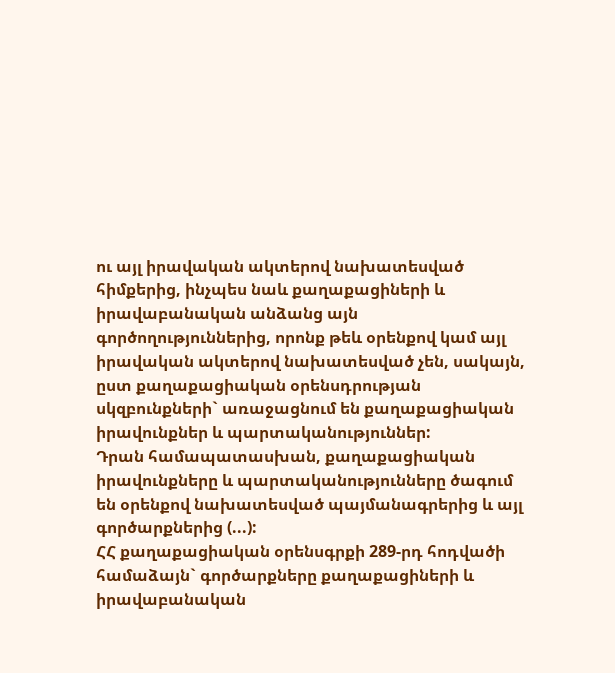ու այլ իրավական ակտերով նախատեսված հիմքերից, ինչպես նաև քաղաքացիների և իրավաբանական անձանց այն գործողություններից, որոնք թեև օրենքով կամ այլ իրավական ակտերով նախատեսված չեն, սակայն, ըստ քաղաքացիական օրենսդրության սկզբունքների` առաջացնում են քաղաքացիական իրավունքներ և պարտականություններ:
Դրան համապատասխան, քաղաքացիական իրավունքները և պարտականությունները ծագում են օրենքով նախատեսված պայմանագրերից և այլ գործարքներից (...):
ՀՀ քաղաքացիական օրենսգրքի 289-րդ հոդվածի համաձայն` գործարքները քաղաքացիների և իրավաբանական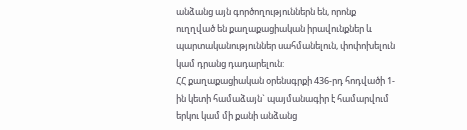անձանց այն գործողություններն են, որոնք ուղղված են քաղաքացիական իրավունքներ և պարտականություններ սահմանելուն, փոփոխելուն կամ դրանց դադարելուն:
ՀՀ քաղաքացիական օրենսգրքի 436-րդ հոդվածի 1-ին կետի համաձայն` պայմանագիր է համարվում երկու կամ մի քանի անձանց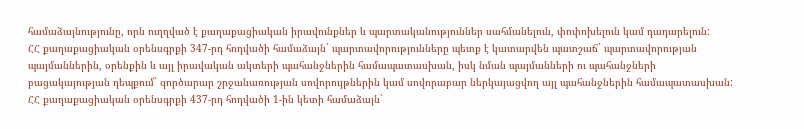համաձայնությունը, որն ուղղված է քաղաքացիական իրավունքներ և պարտականություններ սահմանելուն, փոփոխելուն կամ դադարելուն:
ՀՀ քաղաքացիական օրենսգրքի 347-րդ հոդվածի համաձայն` պարտավորությունները պետք է կատարվեն պատշաճ` պարտավորության պայմաններին, օրենքին և այլ իրավական ակտերի պահանջներին համապատասխան, իսկ նման պայմանների ու պահանջների բացակայության դեպքում` գործարար շրջանառության սովորույթներին կամ սովորաբար ներկայացվող այլ պահանջներին համապատասխան:
ՀՀ քաղաքացիական օրենսգրքի 437-րդ հոդվածի 1-ին կետի համաձայն`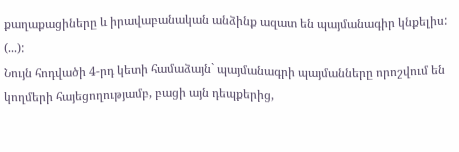քաղաքացիները և իրավաբանական անձինք ազատ են պայմանագիր կնքելիս: (...):
Նույն հոդվածի 4-րդ կետի համաձայն` պայմանագրի պայմանները որոշվում են կողմերի հայեցողությամբ, բացի այն դեպքերից,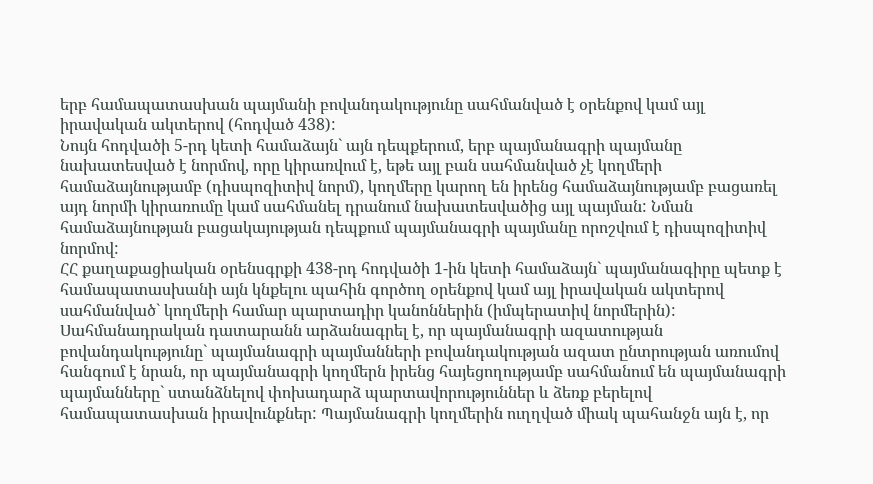երբ համապատասխան պայմանի բովանդակությունը սահմանված է օրենքով կամ այլ իրավական ակտերով (հոդված 438):
Նույն հոդվածի 5-րդ կետի համաձայն` այն դեպքերում, երբ պայմանագրի պայմանը նախատեսված է նորմով, որը կիրառվում է, եթե այլ բան սահմանված չէ կողմերի համաձայնությամբ (դիսպոզիտիվ նորմ), կողմերը կարող են իրենց համաձայնությամբ բացառել այդ նորմի կիրառումը կամ սահմանել դրանում նախատեսվածից այլ պայման: Նման համաձայնության բացակայության դեպքում պայմանագրի պայմանը որոշվում է դիսպոզիտիվ նորմով:
ՀՀ քաղաքացիական օրենսգրքի 438-րդ հոդվածի 1-ին կետի համաձայն` պայմանագիրը պետք է համապատասխանի այն կնքելու պահին գործող օրենքով կամ այլ իրավական ակտերով սահմանված` կողմերի համար պարտադիր կանոններին (իմպերատիվ նորմերին):
Սահմանադրական դատարանն արձանագրել է, որ պայմանագրի ազատության բովանդակությունը` պայմանագրի պայմանների բովանդակության ազատ ընտրության առումով հանգում է նրան, որ պայմանագրի կողմերն իրենց հայեցողությամբ սահմանում են պայմանագրի պայմանները` ստանձնելով փոխադարձ պարտավորություններ և ձեռք բերելով համապատասխան իրավունքներ: Պայմանագրի կողմերին ուղղված միակ պահանջն այն է, որ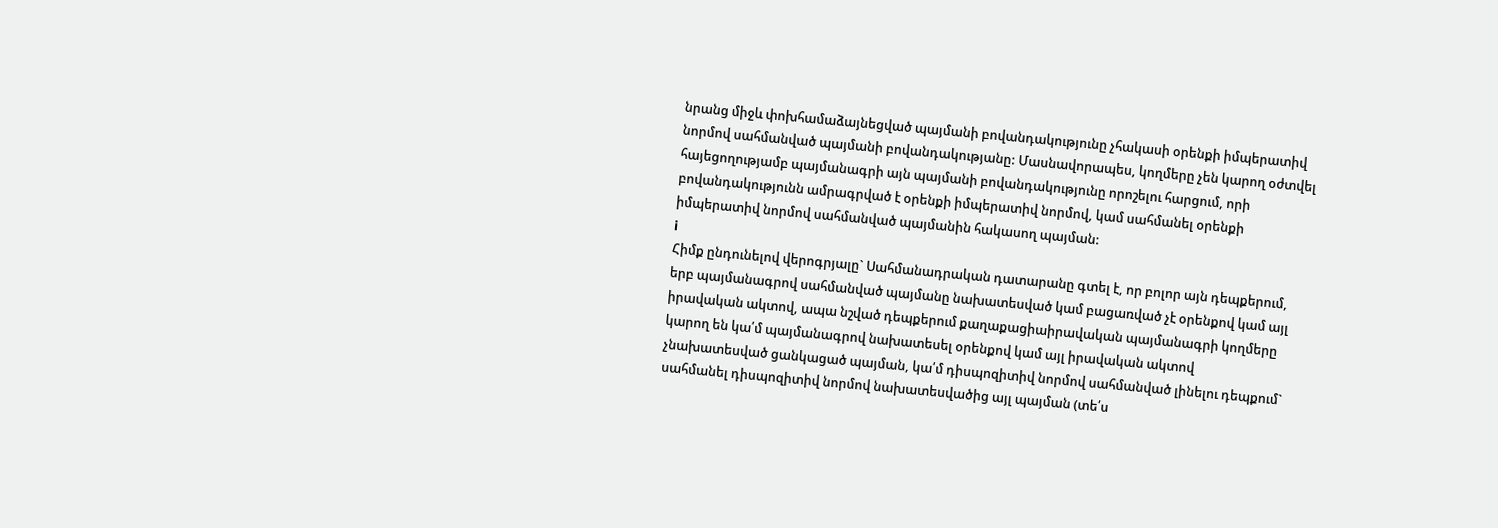նրանց միջև փոխհամաձայնեցված պայմանի բովանդակությունը չհակասի օրենքի իմպերատիվ նորմով սահմանված պայմանի բովանդակությանը: Մասնավորապես, կողմերը չեն կարող օժտվել հայեցողությամբ պայմանագրի այն պայմանի բովանդակությունը որոշելու հարցում, որի բովանդակությունն ամրագրված է օրենքի իմպերատիվ նորմով, կամ սահմանել օրենքի իմպերատիվ նորմով սահմանված պայմանին հակասող պայման:
i
Հիմք ընդունելով վերոգրյալը` Սահմանադրական դատարանը գտել է, որ բոլոր այն դեպքերում, երբ պայմանագրով սահմանված պայմանը նախատեսված կամ բացառված չէ օրենքով կամ այլ իրավական ակտով, ապա նշված դեպքերում քաղաքացիաիրավական պայմանագրի կողմերը կարող են կա՛մ պայմանագրով նախատեսել օրենքով կամ այլ իրավական ակտով չնախատեսված ցանկացած պայման, կա՛մ դիսպոզիտիվ նորմով սահմանված լինելու դեպքում` սահմանել դիսպոզիտիվ նորմով նախատեսվածից այլ պայման (տե՛ս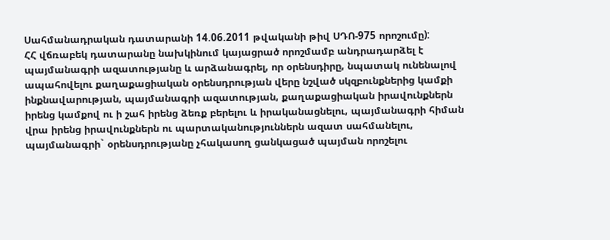Սահմանադրական դատարանի 14.06.2011 թվականի թիվ ՍԴՈ-975 որոշումը):
ՀՀ վճռաբեկ դատարանը նախկինում կայացրած որոշմամբ անդրադարձել է պայմանագրի ազատությանը և արձանագրել, որ օրենսդիրը, նպատակ ունենալով ապահովելու քաղաքացիական օրենսդրության վերը նշված սկզբունքներից կամքի ինքնավարության, պայմանագրի ազատության, քաղաքացիական իրավունքներն իրենց կամքով ու ի շահ իրենց ձեռք բերելու և իրականացնելու, պայմանագրի հիման վրա իրենց իրավունքներն ու պարտականություններն ազատ սահմանելու, պայմանագրի` օրենսդրությանը չհակասող ցանկացած պայման որոշելու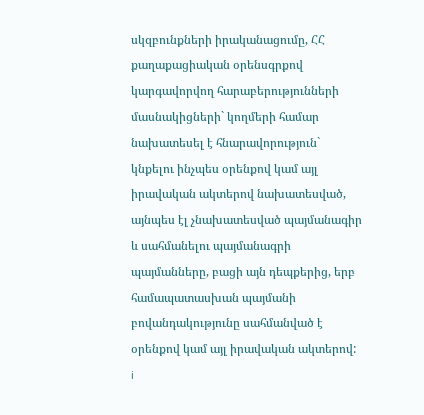սկզբունքների իրականացումը, ՀՀ քաղաքացիական օրենսգրքով կարգավորվող հարաբերությունների մասնակիցների` կողմերի համար նախատեսել է հնարավորություն` կնքելու ինչպես օրենքով կամ այլ իրավական ակտերով նախատեսված, այնպես էլ չնախատեսված պայմանագիր և սահմանելու պայմանագրի պայմանները, բացի այն դեպքերից, երբ համապատասխան պայմանի բովանդակությունը սահմանված է օրենքով կամ այլ իրավական ակտերով:
i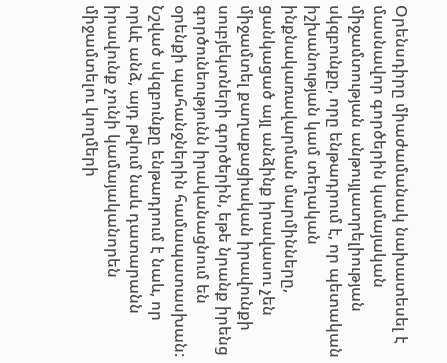Օրենսդիրը միաժամանակ նախատեսել է մասնավոր գործերին կամայական միջամտության անթույլատրելիության սկզբունքը, որը ենթադրում է, որ պետական իշխանության կամ տեղական ինքնակառավարման մարմինները, ցանկացած այլ անձինք իրավասու չեն միջամտել քաղաքացիական իրավունքի սուբյեկտների գործերին, եթե նրանք իրենց գործունեությունն իրականացնում են օրենքի պահանջներին համապատասխան: Նշված սկզբունքը ենթադրում է նաև, որ որևէ անձ, այդ թվում նաև դատարանն իրավունք չունի կամայականորեն միջամտելու կողմերի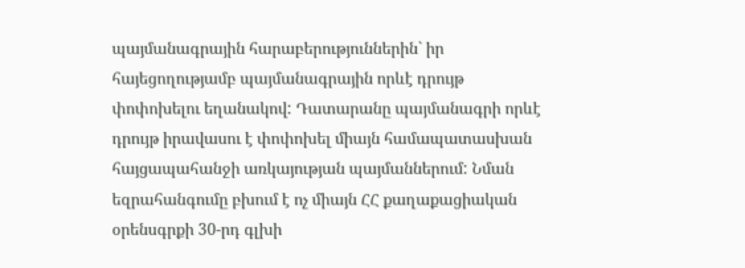պայմանագրային հարաբերություններին` իր հայեցողությամբ պայմանագրային որևէ դրույթ փոփոխելու եղանակով: Դատարանը պայմանագրի որևէ դրույթ իրավասու է փոփոխել միայն համապատասխան հայցապահանջի առկայության պայմաններում: Նման եզրահանգումը բխում է ոչ միայն ՀՀ քաղաքացիական օրենսգրքի 30-րդ գլխի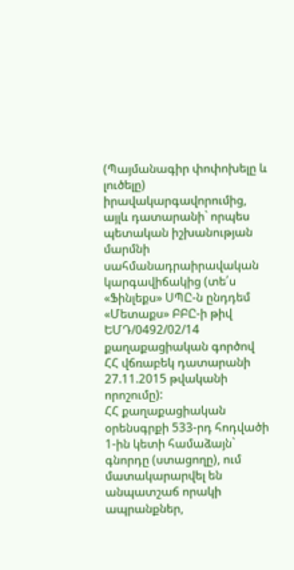(Պայմանագիր փոփոխելը և լուծելը) իրավակարգավորումից, այլև դատարանի` որպես պետական իշխանության մարմնի սահմանադրաիրավական կարգավիճակից (տե՛ս «Ֆինլեքս» ՍՊԸ-ն ընդդեմ «Մետաքս» ԲԲԸ-ի թիվ ԵՄԴ/0492/02/14 քաղաքացիական գործով ՀՀ վճռաբեկ դատարանի 27.11.2015 թվականի որոշումը):
ՀՀ քաղաքացիական օրենսգրքի 533-րդ հոդվածի 1-ին կետի համաձայն` գնորդը (ստացողը), ում մատակարարվել են անպատշաճ որակի ապրանքներ,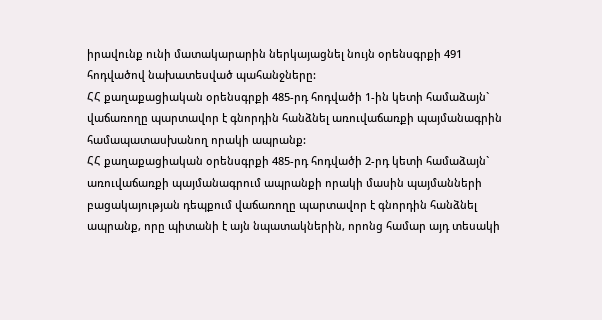իրավունք ունի մատակարարին ներկայացնել նույն օրենսգրքի 491 հոդվածով նախատեսված պահանջները:
ՀՀ քաղաքացիական օրենսգրքի 485-րդ հոդվածի 1-ին կետի համաձայն` վաճառողը պարտավոր է գնորդին հանձնել առուվաճառքի պայմանագրին համապատասխանող որակի ապրանք:
ՀՀ քաղաքացիական օրենսգրքի 485-րդ հոդվածի 2-րդ կետի համաձայն` առուվաճառքի պայմանագրում ապրանքի որակի մասին պայմանների բացակայության դեպքում վաճառողը պարտավոր է գնորդին հանձնել ապրանք, որը պիտանի է այն նպատակներին, որոնց համար այդ տեսակի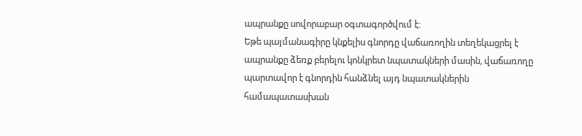ապրանքը սովորաբար օգտագործվում է:
Եթե պայմանագիրը կնքելիս գնորդը վաճառողին տեղեկացրել է ապրանքը ձեռք բերելու կոնկրետ նպատակների մասին, վաճառողը պարտավոր է գնորդին հանձնել այդ նպատակներին համապատասխան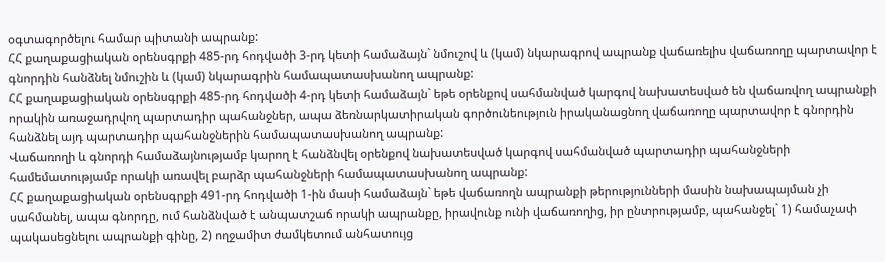օգտագործելու համար պիտանի ապրանք:
ՀՀ քաղաքացիական օրենսգրքի 485-րդ հոդվածի 3-րդ կետի համաձայն` նմուշով և (կամ) նկարագրով ապրանք վաճառելիս վաճառողը պարտավոր է գնորդին հանձնել նմուշին և (կամ) նկարագրին համապատասխանող ապրանք:
ՀՀ քաղաքացիական օրենսգրքի 485-րդ հոդվածի 4-րդ կետի համաձայն` եթե օրենքով սահմանված կարգով նախատեսված են վաճառվող ապրանքի որակին առաջադրվող պարտադիր պահանջներ, ապա ձեռնարկատիրական գործունեություն իրականացնող վաճառողը պարտավոր է գնորդին հանձնել այդ պարտադիր պահանջներին համապատասխանող ապրանք:
Վաճառողի և գնորդի համաձայնությամբ կարող է հանձնվել օրենքով նախատեսված կարգով սահմանված պարտադիր պահանջների համեմատությամբ որակի առավել բարձր պահանջների համապատասխանող ապրանք:
ՀՀ քաղաքացիական օրենսգրքի 491-րդ հոդվածի 1-ին մասի համաձայն` եթե վաճառողն ապրանքի թերությունների մասին նախապայման չի սահմանել, ապա գնորդը, ում հանձնված է անպատշաճ որակի ապրանքը, իրավունք ունի վաճառողից, իր ընտրությամբ, պահանջել` 1) համաչափ պակասեցնելու ապրանքի գինը, 2) ողջամիտ ժամկետում անհատույց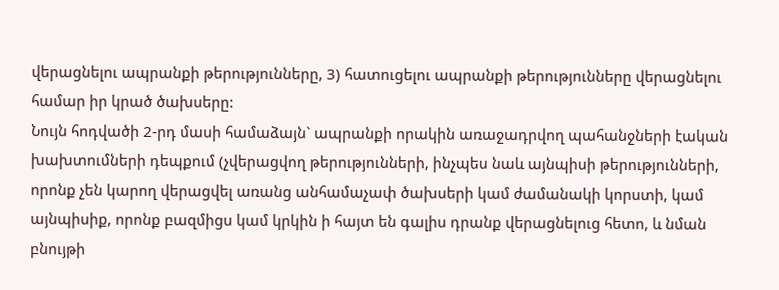վերացնելու ապրանքի թերությունները, 3) հատուցելու ապրանքի թերությունները վերացնելու համար իր կրած ծախսերը:
Նույն հոդվածի 2-րդ մասի համաձայն` ապրանքի որակին առաջադրվող պահանջների էական խախտումների դեպքում (չվերացվող թերությունների, ինչպես նաև այնպիսի թերությունների, որոնք չեն կարող վերացվել առանց անհամաչափ ծախսերի կամ ժամանակի կորստի, կամ այնպիսիք, որոնք բազմիցս կամ կրկին ի հայտ են գալիս դրանք վերացնելուց հետո, և նման բնույթի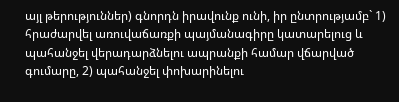այլ թերություններ) գնորդն իրավունք ունի, իր ընտրությամբ` 1) հրաժարվել առուվաճառքի պայմանագիրը կատարելուց և պահանջել վերադարձնելու ապրանքի համար վճարված գումարը, 2) պահանջել փոխարինելու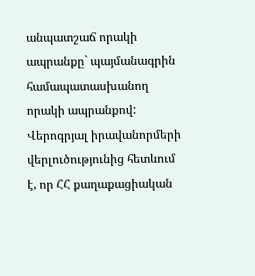անպատշաճ որակի ապրանքը` պայմանագրին համապատասխանող որակի ապրանքով:
Վերոգրյալ իրավանորմերի վերլուծությունից հետևում է, որ ՀՀ քաղաքացիական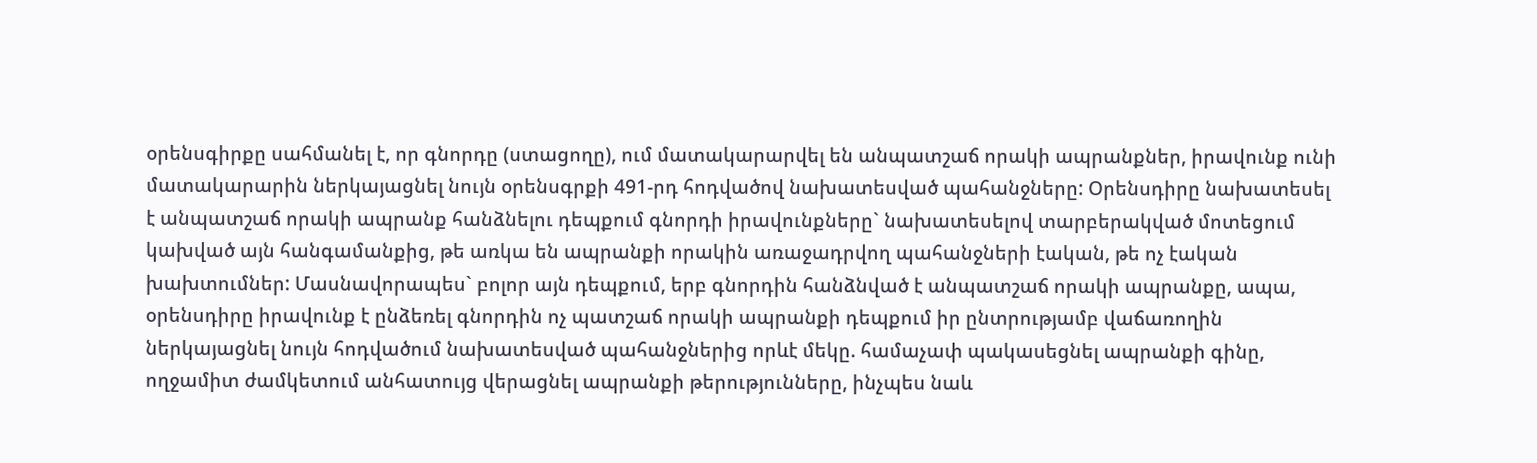օրենսգիրքը սահմանել է, որ գնորդը (ստացողը), ում մատակարարվել են անպատշաճ որակի ապրանքներ, իրավունք ունի մատակարարին ներկայացնել նույն օրենսգրքի 491-րդ հոդվածով նախատեսված պահանջները: Օրենսդիրը նախատեսել է անպատշաճ որակի ապրանք հանձնելու դեպքում գնորդի իրավունքները` նախատեսելով տարբերակված մոտեցում կախված այն հանգամանքից, թե առկա են ապրանքի որակին առաջադրվող պահանջների էական, թե ոչ էական խախտումներ: Մասնավորապես` բոլոր այն դեպքում, երբ գնորդին հանձնված է անպատշաճ որակի ապրանքը, ապա, օրենսդիրը իրավունք է ընձեռել գնորդին ոչ պատշաճ որակի ապրանքի դեպքում իր ընտրությամբ վաճառողին ներկայացնել նույն հոդվածում նախատեսված պահանջներից որևէ մեկը. համաչափ պակասեցնել ապրանքի գինը, ողջամիտ ժամկետում անհատույց վերացնել ապրանքի թերությունները, ինչպես նաև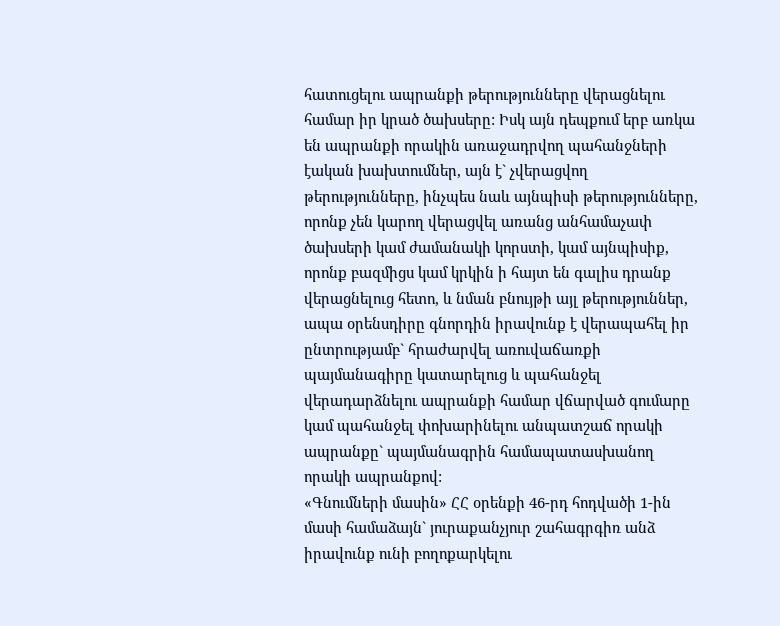հատուցելու ապրանքի թերությունները վերացնելու համար իր կրած ծախսերը: Իսկ այն դեպքում երբ առկա են ապրանքի որակին առաջադրվող պահանջների էական խախտումներ, այն է` չվերացվող թերությունները, ինչպես նաև այնպիսի թերությունները, որոնք չեն կարող վերացվել առանց անհամաչափ ծախսերի կամ ժամանակի կորստի, կամ այնպիսիք, որոնք բազմիցս կամ կրկին ի հայտ են գալիս դրանք վերացնելուց հետո, և նման բնույթի այլ թերություններ, ապա օրենսդիրը գնորդին իրավունք է վերապահել իր ընտրությամբ` հրաժարվել առուվաճառքի պայմանագիրը կատարելուց և պահանջել վերադարձնելու ապրանքի համար վճարված գումարը կամ պահանջել փոխարինելու անպատշաճ որակի ապրանքը` պայմանագրին համապատասխանող որակի ապրանքով:
«Գնումների մասին» ՀՀ օրենքի 46-րդ հոդվածի 1-ին մասի համաձայն` յուրաքանչյուր շահագրգիռ անձ իրավունք ունի բողոքարկելու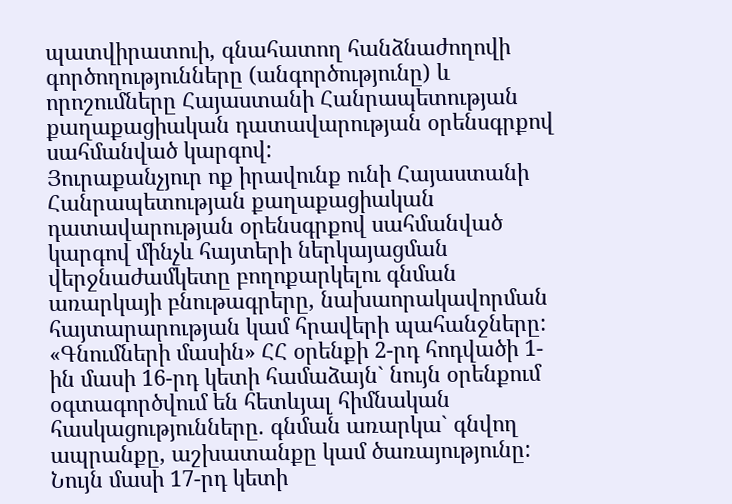պատվիրատուի, գնահատող հանձնաժողովի գործողությունները (անգործությունը) և որոշումները Հայաստանի Հանրապետության քաղաքացիական դատավարության օրենսգրքով սահմանված կարգով:
Յուրաքանչյուր ոք իրավունք ունի Հայաստանի Հանրապետության քաղաքացիական դատավարության օրենսգրքով սահմանված կարգով մինչև հայտերի ներկայացման վերջնաժամկետը բողոքարկելու գնման առարկայի բնութագրերը, նախաորակավորման հայտարարության կամ հրավերի պահանջները:
«Գնումների մասին» ՀՀ օրենքի 2-րդ հոդվածի 1-ին մասի 16-րդ կետի համաձայն` նույն օրենքում օգտագործվում են հետևյալ հիմնական հասկացությունները. գնման առարկա` գնվող ապրանքը, աշխատանքը կամ ծառայությունը:
Նույն մասի 17-րդ կետի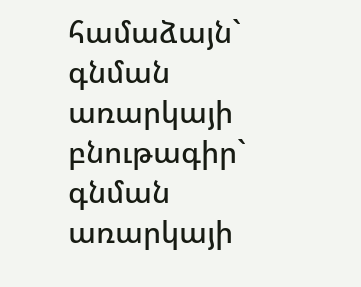համաձայն` գնման առարկայի բնութագիր` գնման առարկայի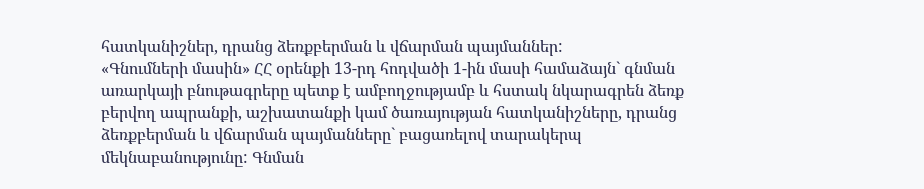հատկանիշներ, դրանց ձեռքբերման և վճարման պայմաններ:
«Գնումների մասին» ՀՀ օրենքի 13-րդ հոդվածի 1-ին մասի համաձայն` գնման առարկայի բնութագրերը պետք է ամբողջությամբ և հստակ նկարագրեն ձեռք բերվող ապրանքի, աշխատանքի կամ ծառայության հատկանիշները, դրանց ձեռքբերման և վճարման պայմանները` բացառելով տարակերպ մեկնաբանությունը: Գնման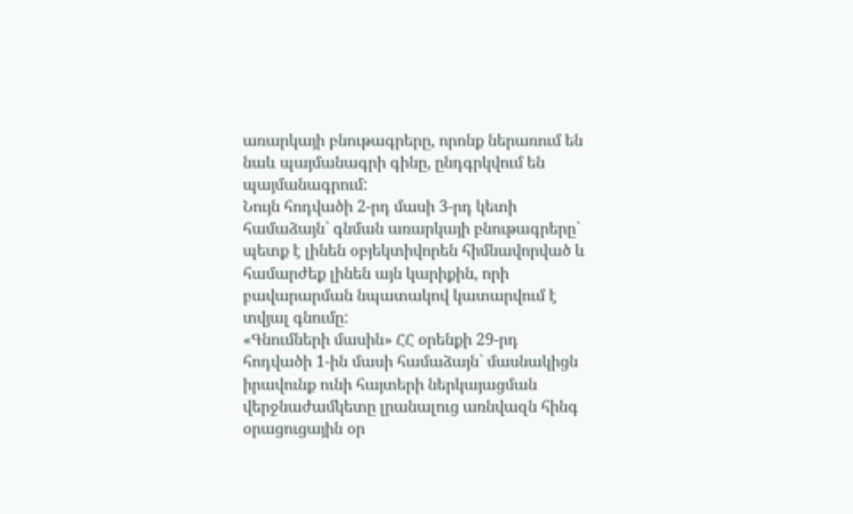առարկայի բնութագրերը, որոնք ներառում են նաև պայմանագրի գինը, ընդգրկվում են պայմանագրում:
Նույն հոդվածի 2-րդ մասի 3-րդ կետի համաձայն` գնման առարկայի բնութագրերը` պետք է լինեն օբյեկտիվորեն հիմնավորված և համարժեք լինեն այն կարիքին, որի բավարարման նպատակով կատարվում է տվյալ գնումը:
«Գնումների մասին» ՀՀ օրենքի 29-րդ հոդվածի 1-ին մասի համաձայն` մասնակիցն իրավունք ունի հայտերի ներկայացման վերջնաժամկետը լրանալուց առնվազն հինգ օրացուցային օր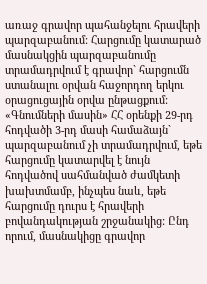առաջ գրավոր պահանջելու հրավերի պարզաբանում: Հարցումը կատարած մասնակցին պարզաբանումը տրամադրվում է գրավոր` հարցումն ստանալու օրվան հաջորդող երկու օրացուցային օրվա ընթացքում:
«Գնումների մասին» ՀՀ օրենքի 29-րդ հոդվածի 3-րդ մասի համաձայն` պարզաբանում չի տրամադրվում, եթե հարցումը կատարվել է նույն հոդվածով սահմանված ժամկետի խախտմամբ, ինչպես նաև, եթե հարցումը դուրս է հրավերի բովանդակության շրջանակից: Ընդ որում, մասնակիցը գրավոր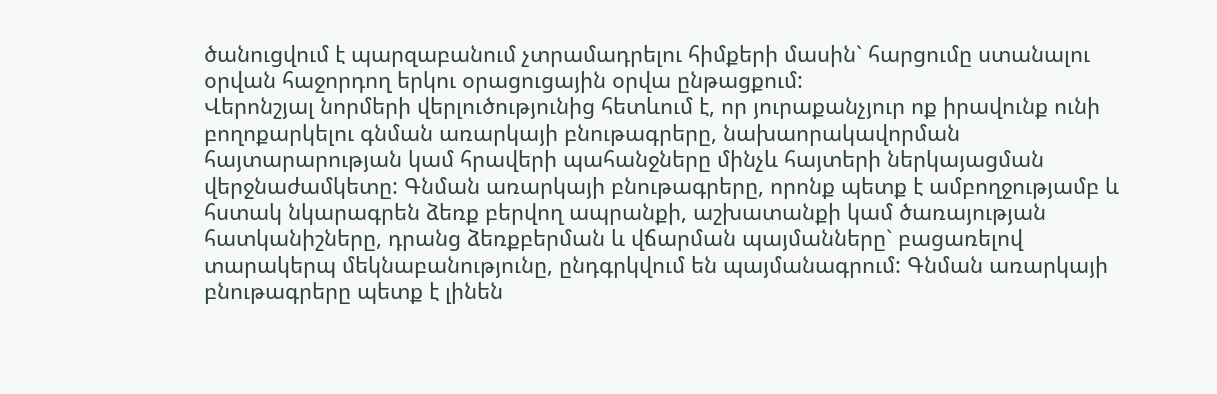ծանուցվում է պարզաբանում չտրամադրելու հիմքերի մասին` հարցումը ստանալու օրվան հաջորդող երկու օրացուցային օրվա ընթացքում:
Վերոնշյալ նորմերի վերլուծությունից հետևում է, որ յուրաքանչյուր ոք իրավունք ունի բողոքարկելու գնման առարկայի բնութագրերը, նախաորակավորման հայտարարության կամ հրավերի պահանջները մինչև հայտերի ներկայացման վերջնաժամկետը: Գնման առարկայի բնութագրերը, որոնք պետք է ամբողջությամբ և հստակ նկարագրեն ձեռք բերվող ապրանքի, աշխատանքի կամ ծառայության հատկանիշները, դրանց ձեռքբերման և վճարման պայմանները` բացառելով տարակերպ մեկնաբանությունը, ընդգրկվում են պայմանագրում: Գնման առարկայի բնութագրերը պետք է լինեն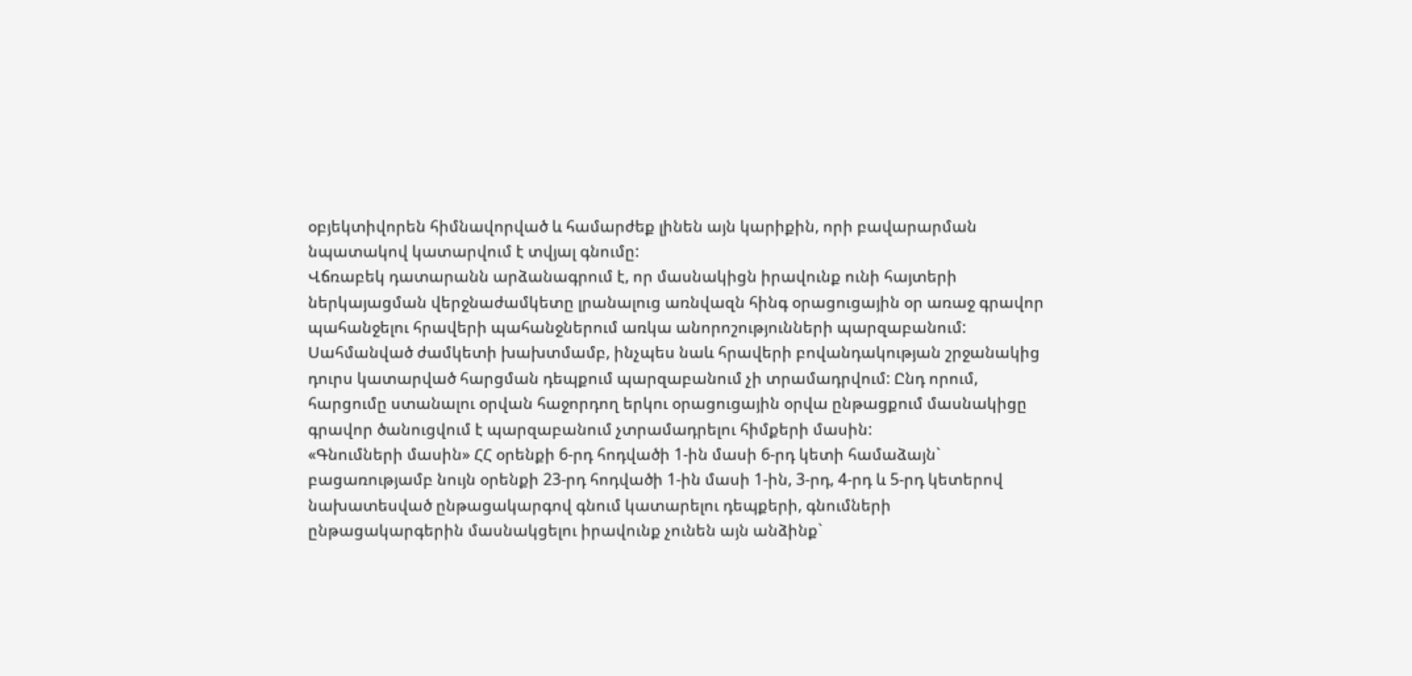օբյեկտիվորեն հիմնավորված և համարժեք լինեն այն կարիքին, որի բավարարման նպատակով կատարվում է տվյալ գնումը:
Վճռաբեկ դատարանն արձանագրում է, որ մասնակիցն իրավունք ունի հայտերի ներկայացման վերջնաժամկետը լրանալուց առնվազն հինգ օրացուցային օր առաջ գրավոր պահանջելու հրավերի պահանջներում առկա անորոշությունների պարզաբանում: Սահմանված ժամկետի խախտմամբ, ինչպես նաև հրավերի բովանդակության շրջանակից դուրս կատարված հարցման դեպքում պարզաբանում չի տրամադրվում: Ընդ որում, հարցումը ստանալու օրվան հաջորդող երկու օրացուցային օրվա ընթացքում մասնակիցը գրավոր ծանուցվում է պարզաբանում չտրամադրելու հիմքերի մասին:
«Գնումների մասին» ՀՀ օրենքի 6-րդ հոդվածի 1-ին մասի 6-րդ կետի համաձայն` բացառությամբ նույն օրենքի 23-րդ հոդվածի 1-ին մասի 1-ին, 3-րդ, 4-րդ և 5-րդ կետերով նախատեսված ընթացակարգով գնում կատարելու դեպքերի, գնումների ընթացակարգերին մասնակցելու իրավունք չունեն այն անձինք`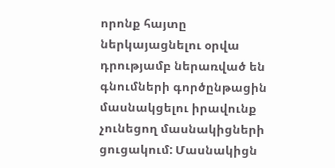որոնք հայտը ներկայացնելու օրվա դրությամբ ներառված են գնումների գործընթացին մասնակցելու իրավունք չունեցող մասնակիցների ցուցակում: Մասնակիցն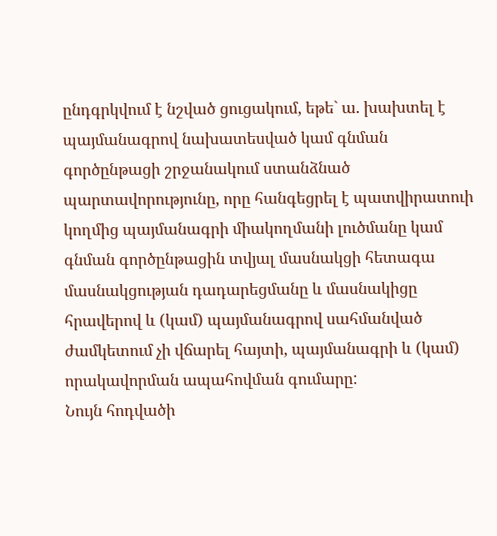ընդգրկվում է նշված ցուցակում, եթե` ա. խախտել է պայմանագրով նախատեսված կամ գնման գործընթացի շրջանակում ստանձնած պարտավորությունը, որը հանգեցրել է պատվիրատուի կողմից պայմանագրի միակողմանի լուծմանը կամ գնման գործընթացին տվյալ մասնակցի հետագա մասնակցության դադարեցմանը և մասնակիցը հրավերով և (կամ) պայմանագրով սահմանված ժամկետում չի վճարել հայտի, պայմանագրի և (կամ) որակավորման ապահովման գումարը:
Նույն հոդվածի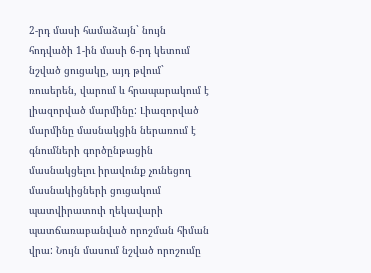2-րդ մասի համաձայն` նույն հոդվածի 1-ին մասի 6-րդ կետում նշված ցուցակը, այդ թվում` ռուսերեն, վարում և հրապարակում է լիազորված մարմինը: Լիազորված մարմինը մասնակցին ներառում է գնումների գործընթացին մասնակցելու իրավունք չունեցող մասնակիցների ցուցակում պատվիրատուի ղեկավարի պատճառաբանված որոշման հիման վրա: Նույն մասում նշված որոշումը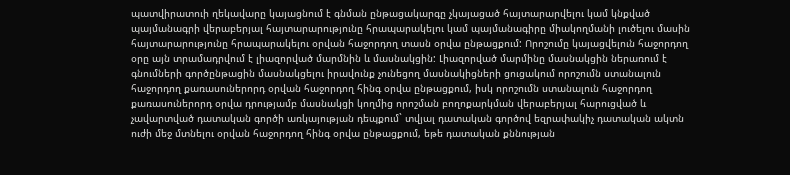պատվիրատուի ղեկավարը կայացնում է գնման ընթացակարգը չկայացած հայտարարվելու կամ կնքված պայմանագրի վերաբերյալ հայտարարությունը հրապարակելու կամ պայմանագիրը միակողմանի լուծելու մասին հայտարարությունը հրապարակելու օրվան հաջորդող տասն օրվա ընթացքում: Որոշումը կայացվելուն հաջորդող օրը այն տրամադրվում է լիազորված մարմնին և մասնակցին: Լիազորված մարմինը մասնակցին ներառում է գնումների գործընթացին մասնակցելու իրավունք չունեցող մասնակիցների ցուցակում որոշումն ստանալուն հաջորդող քառասուներորդ օրվան հաջորդող հինգ օրվա ընթացքում, իսկ որոշումն ստանալուն հաջորդող քառասուներորդ օրվա դրությամբ մասնակցի կողմից որոշման բողոքարկման վերաբերյալ հարուցված և չավարտված դատական գործի առկայության դեպքում` տվյալ դատական գործով եզրափակիչ դատական ակտն ուժի մեջ մտնելու օրվան հաջորդող հինգ օրվա ընթացքում, եթե դատական քննության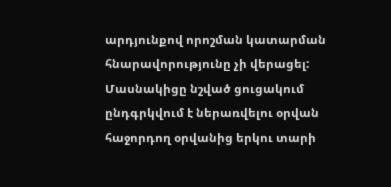արդյունքով որոշման կատարման հնարավորությունը չի վերացել: Մասնակիցը նշված ցուցակում ընդգրկվում է ներառվելու օրվան հաջորդող օրվանից երկու տարի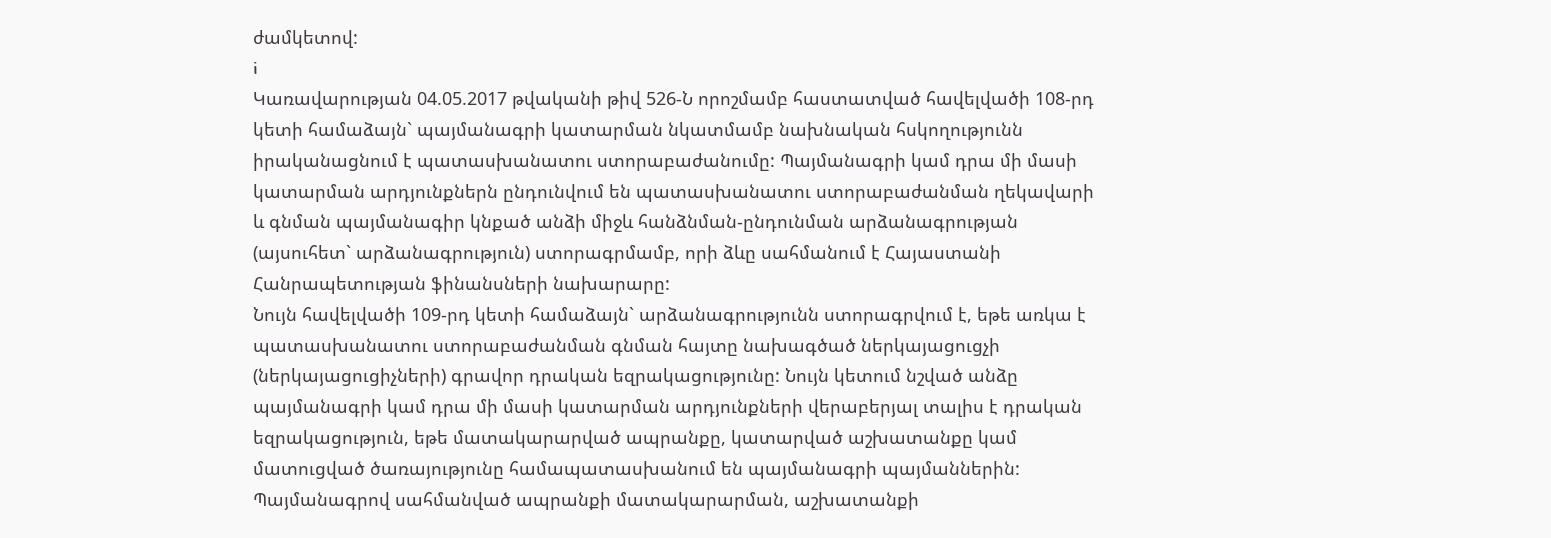ժամկետով:
i
Կառավարության 04.05.2017 թվականի թիվ 526-Ն որոշմամբ հաստատված հավելվածի 108-րդ կետի համաձայն` պայմանագրի կատարման նկատմամբ նախնական հսկողությունն իրականացնում է պատասխանատու ստորաբաժանումը: Պայմանագրի կամ դրա մի մասի կատարման արդյունքներն ընդունվում են պատասխանատու ստորաբաժանման ղեկավարի և գնման պայմանագիր կնքած անձի միջև հանձնման-ընդունման արձանագրության (այսուհետ` արձանագրություն) ստորագրմամբ, որի ձևը սահմանում է Հայաստանի Հանրապետության ֆինանսների նախարարը:
Նույն հավելվածի 109-րդ կետի համաձայն` արձանագրությունն ստորագրվում է, եթե առկա է պատասխանատու ստորաբաժանման գնման հայտը նախագծած ներկայացուցչի (ներկայացուցիչների) գրավոր դրական եզրակացությունը: Նույն կետում նշված անձը պայմանագրի կամ դրա մի մասի կատարման արդյունքների վերաբերյալ տալիս է դրական եզրակացություն, եթե մատակարարված ապրանքը, կատարված աշխատանքը կամ մատուցված ծառայությունը համապատասխանում են պայմանագրի պայմաններին: Պայմանագրով սահմանված ապրանքի մատակարարման, աշխատանքի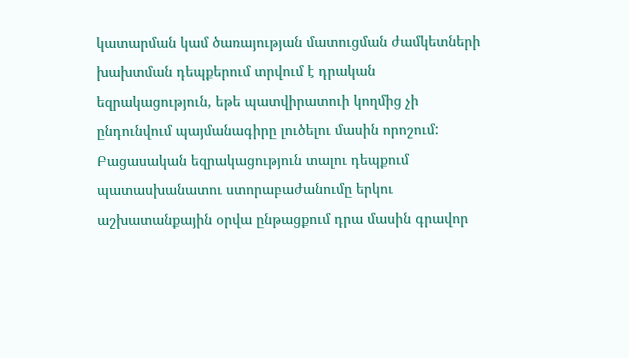կատարման կամ ծառայության մատուցման ժամկետների խախտման դեպքերում տրվում է դրական եզրակացություն, եթե պատվիրատուի կողմից չի ընդունվում պայմանագիրը լուծելու մասին որոշում: Բացասական եզրակացություն տալու դեպքում պատասխանատու ստորաբաժանումը երկու աշխատանքային օրվա ընթացքում դրա մասին գրավոր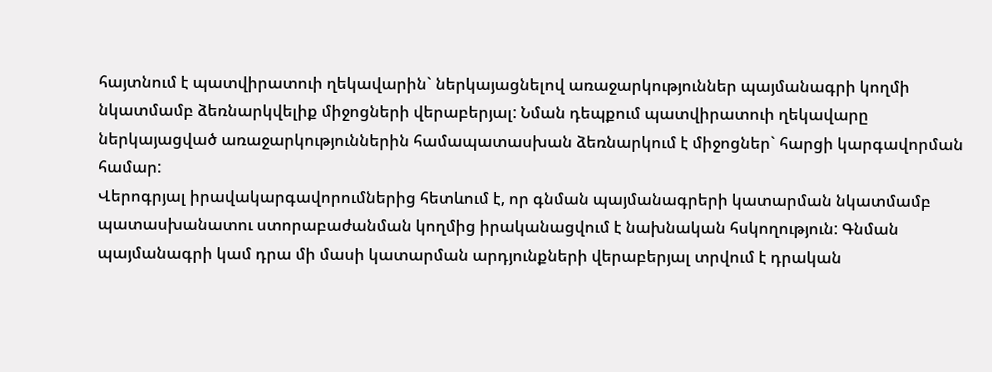հայտնում է պատվիրատուի ղեկավարին` ներկայացնելով առաջարկություններ պայմանագրի կողմի նկատմամբ ձեռնարկվելիք միջոցների վերաբերյալ: Նման դեպքում պատվիրատուի ղեկավարը ներկայացված առաջարկություններին համապատասխան ձեռնարկում է միջոցներ` հարցի կարգավորման համար:
Վերոգրյալ իրավակարգավորումներից հետևում է, որ գնման պայմանագրերի կատարման նկատմամբ պատասխանատու ստորաբաժանման կողմից իրականացվում է նախնական հսկողություն: Գնման պայմանագրի կամ դրա մի մասի կատարման արդյունքների վերաբերյալ տրվում է դրական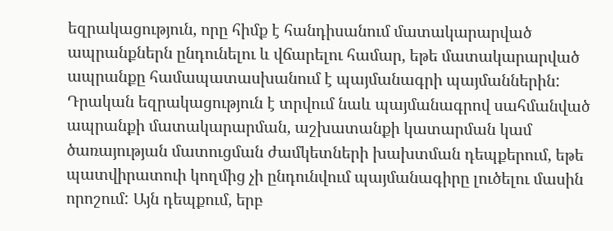եզրակացություն, որը հիմք է հանդիսանում մատակարարված ապրանքներն ընդունելու և վճարելու համար, եթե մատակարարված ապրանքը համապատասխանում է պայմանագրի պայմաններին: Դրական եզրակացություն է տրվում նաև պայմանագրով սահմանված ապրանքի մատակարարման, աշխատանքի կատարման կամ ծառայության մատուցման ժամկետների խախտման դեպքերում, եթե պատվիրատուի կողմից չի ընդունվում պայմանագիրը լուծելու մասին որոշում: Այն դեպքում, երբ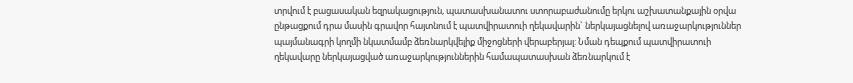տրվում է բացասական եզրակացություն, պատասխանատու ստորաբաժանումը երկու աշխատանքային օրվա ընթացքում դրա մասին գրավոր հայտնում է պատվիրատուի ղեկավարին` ներկայացնելով առաջարկություններ պայմանագրի կողմի նկատմամբ ձեռնարկվելիք միջոցների վերաբերյալ: Նման դեպքում պատվիրատուի ղեկավարը ներկայացված առաջարկություններին համապատասխան ձեռնարկում է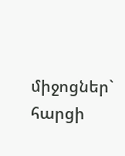միջոցներ` հարցի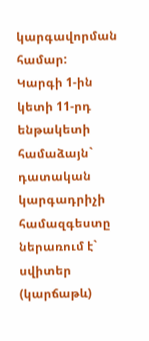կարգավորման համար:
Կարգի 1-ին կետի 11-րդ ենթակետի համաձայն` դատական կարգադրիչի համազգեստը ներառում է` սվիտեր (կարճաթև)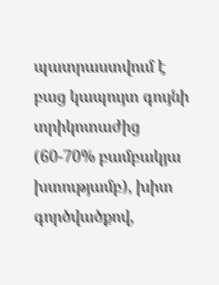պատրաստվում է բաց կապույտ գույնի տրիկոտաժից (60-70% բամբակյա խտությամբ), խիտ գործվածքով,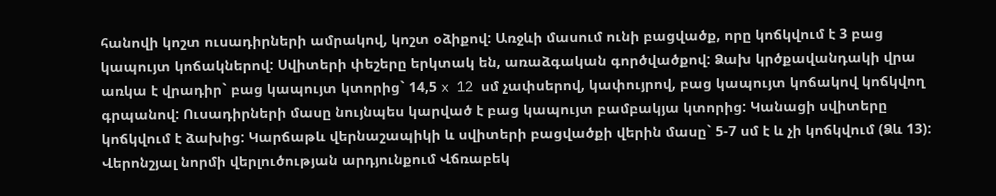հանովի կոշտ ուսադիրների ամրակով, կոշտ օձիքով: Առջևի մասում ունի բացվածք, որը կոճկվում է 3 բաց կապույտ կոճակներով: Սվիտերի փեշերը երկտակ են, առաձգական գործվածքով: Ձախ կրծքավանդակի վրա առկա է վրադիր` բաց կապույտ կտորից` 14,5 x 12 սմ չափսերով, կափույրով, բաց կապույտ կոճակով կոճկվող գրպանով: Ուսադիրների մասը նույնպես կարված է բաց կապույտ բամբակյա կտորից: Կանացի սվիտերը կոճկվում է ձախից: Կարճաթև վերնաշապիկի և սվիտերի բացվածքի վերին մասը` 5-7 սմ է և չի կոճկվում (Ձև 13):
Վերոնշյալ նորմի վերլուծության արդյունքում Վճռաբեկ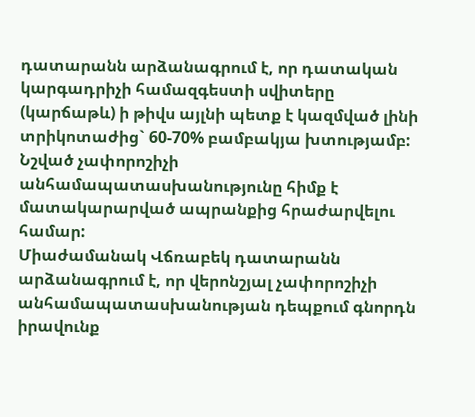դատարանն արձանագրում է, որ դատական կարգադրիչի համազգեստի սվիտերը (կարճաթև) ի թիվս այլնի պետք է կազմված լինի տրիկոտաժից` 60-70% բամբակյա խտությամբ: Նշված չափորոշիչի անհամապատասխանությունը հիմք է մատակարարված ապրանքից հրաժարվելու համար:
Միաժամանակ Վճռաբեկ դատարանն արձանագրում է, որ վերոնշյալ չափորոշիչի անհամապատասխանության դեպքում գնորդն իրավունք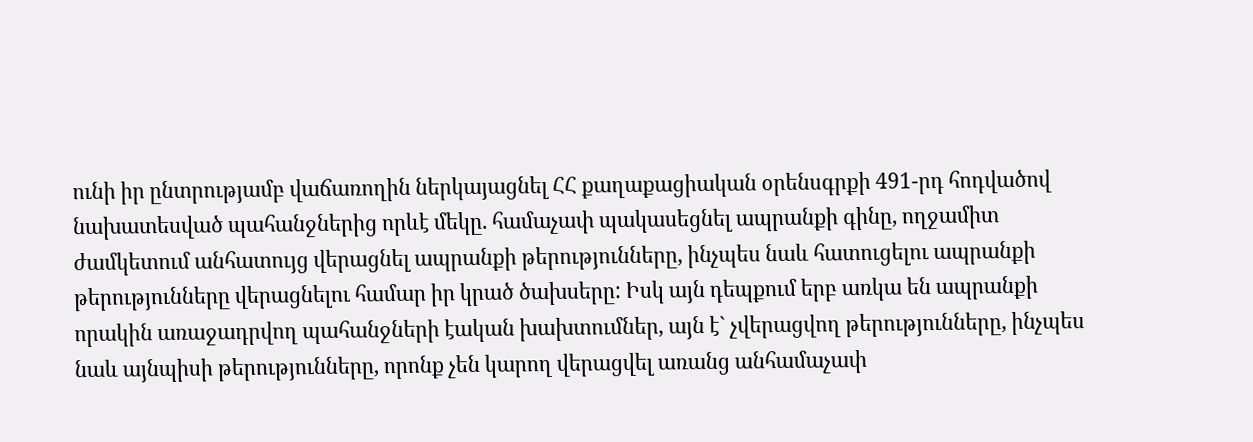ունի իր ընտրությամբ վաճառողին ներկայացնել ՀՀ քաղաքացիական օրենսգրքի 491-րդ հոդվածով նախատեսված պահանջներից որևէ մեկը. համաչափ պակասեցնել ապրանքի գինը, ողջամիտ ժամկետում անհատույց վերացնել ապրանքի թերությունները, ինչպես նաև հատուցելու ապրանքի թերությունները վերացնելու համար իր կրած ծախսերը: Իսկ այն դեպքում երբ առկա են ապրանքի որակին առաջադրվող պահանջների էական խախտումներ, այն է` չվերացվող թերությունները, ինչպես նաև այնպիսի թերությունները, որոնք չեն կարող վերացվել առանց անհամաչափ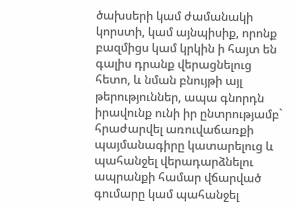ծախսերի կամ ժամանակի կորստի, կամ այնպիսիք, որոնք բազմիցս կամ կրկին ի հայտ են գալիս դրանք վերացնելուց հետո, և նման բնույթի այլ թերություններ, ապա գնորդն իրավունք ունի իր ընտրությամբ` հրաժարվել առուվաճառքի պայմանագիրը կատարելուց և պահանջել վերադարձնելու ապրանքի համար վճարված գումարը կամ պահանջել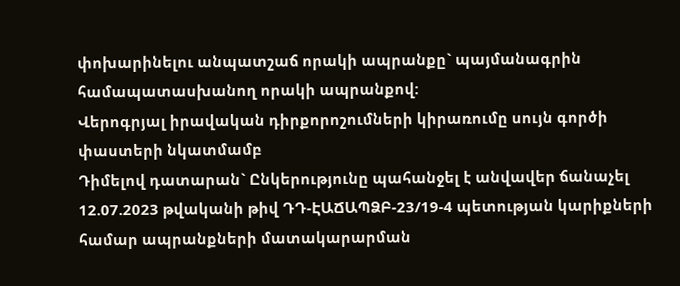փոխարինելու անպատշաճ որակի ապրանքը` պայմանագրին համապատասխանող որակի ապրանքով:
Վերոգրյալ իրավական դիրքորոշումների կիրառումը սույն գործի փաստերի նկատմամբ
Դիմելով դատարան` Ընկերությունը պահանջել է անվավեր ճանաչել 12.07.2023 թվականի թիվ ԴԴ-ԷԱՃԱՊՁԲ-23/19-4 պետության կարիքների համար ապրանքների մատակարարման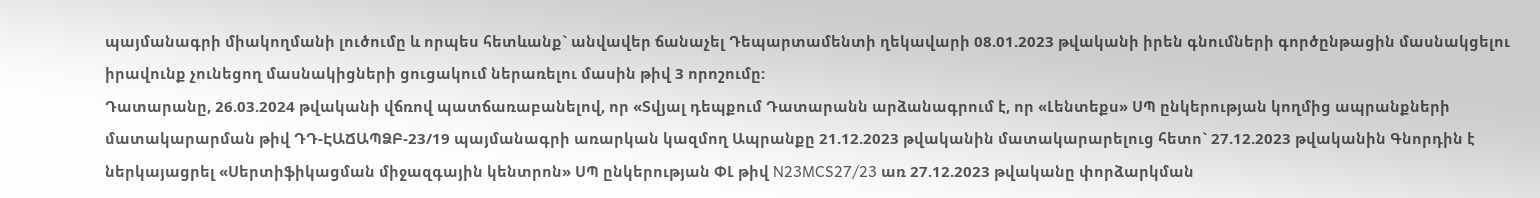պայմանագրի միակողմանի լուծումը և որպես հետևանք` անվավեր ճանաչել Դեպարտամենտի ղեկավարի 08.01.2023 թվականի իրեն գնումների գործընթացին մասնակցելու իրավունք չունեցող մասնակիցների ցուցակում ներառելու մասին թիվ 3 որոշումը:
Դատարանը, 26.03.2024 թվականի վճռով պատճառաբանելով, որ «Տվյալ դեպքում Դատարանն արձանագրում է, որ «Լենտեքս» ՍՊ ընկերության կողմից ապրանքների մատակարարման թիվ ԴԴ-ԷԱՃԱՊՁԲ-23/19 պայմանագրի առարկան կազմող Ապրանքը 21.12.2023 թվականին մատակարարելուց հետո` 27.12.2023 թվականին Գնորդին է ներկայացրել «Սերտիֆիկացման միջազգային կենտրոն» ՍՊ ընկերության ՓԼ թիվ N23MCS27/23 առ 27.12.2023 թվականը փորձարկման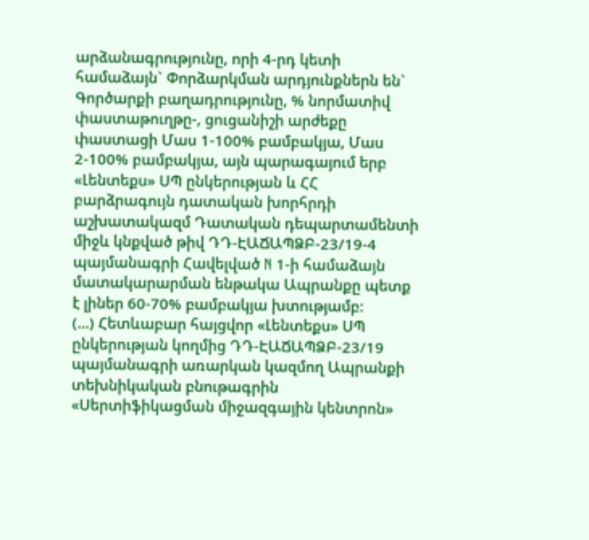արձանագրությունը, որի 4-րդ կետի համաձայն` Փորձարկման արդյունքներն են` Գործարքի բաղադրությունը, % նորմատիվ փաստաթուղթը-, ցուցանիշի արժեքը փաստացի Մաս 1-100% բամբակյա, Մաս 2-100% բամբակյա, այն պարագայում երբ «Լենտեքս» ՍՊ ընկերության և ՀՀ բարձրագույն դատական խորհրդի աշխատակազմ Դատական դեպարտամենտի միջև կնքված թիվ ԴԴ-ԷԱՃԱՊՁԲ-23/19-4 պայմանագրի Հավելված N 1-ի համաձայն մատակարարման ենթակա Ապրանքը պետք է լիներ 60-70% բամբակյա խտությամբ:
(...) Հետևաբար հայցվոր «Լենտեքս» ՍՊ ընկերության կողմից ԴԴ-ԷԱՃԱՊՁԲ-23/19 պայմանագրի առարկան կազմող Ապրանքի տեխնիկական բնութագրին «Սերտիֆիկացման միջազգային կենտրոն»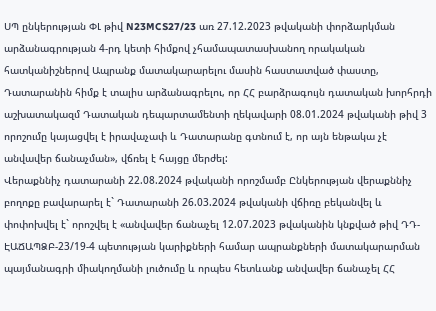ՍՊ ընկերության ՓԼ թիվ N23MCS27/23 առ 27.12.2023 թվականի փորձարկման արձանագրության 4-րդ կետի հիմքով չհամապատասխանող որակական հատկանիշներով Ապրանք մատակարարելու մասին հաստատված փաստը, Դատարանին հիմք է տալիս արձանագրելու, որ ՀՀ բարձրագույն դատական խորհրդի աշխատակազմ Դատական դեպարտամենտի ղեկավարի 08.01.2024 թվականի թիվ 3 որոշումը կայացվել է իրավաչափ և Դատարանը գտնում է, որ այն ենթակա չէ անվավեր ճանաչման», վճռել է հայցը մերժել:
Վերաքննիչ դատարանի 22.08.2024 թվականի որոշմամբ Ընկերության վերաքննիչ բողոքը բավարարել է` Դատարանի 26.03.2024 թվականի վճիռը բեկանվել և փոփոխվել է` որոշվել է «անվավեր ճանաչել 12.07.2023 թվականին կնքված թիվ ԴԴ-ԷԱՃԱՊՁԲ-23/19-4 պետության կարիքների համար ապրանքների մատակարարման պայմանագրի միակողմանի լուծումը և որպես հետևանք անվավեր ճանաչել ՀՀ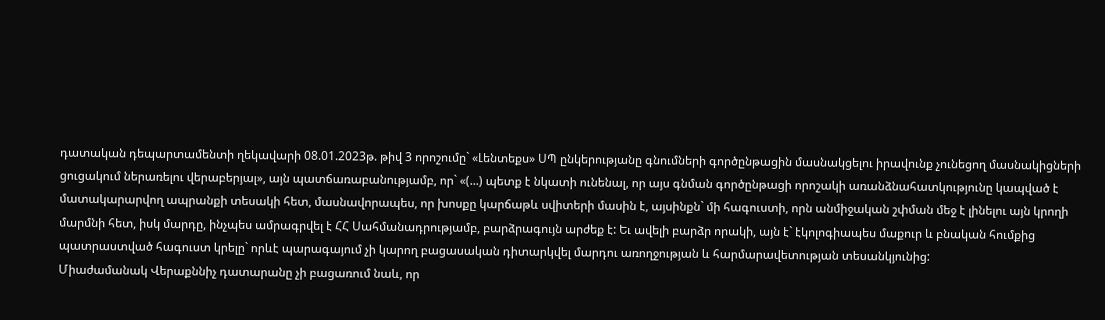դատական դեպարտամենտի ղեկավարի 08.01.2023թ. թիվ 3 որոշումը` «Լենտեքս» ՍՊ ընկերությանը գնումների գործընթացին մասնակցելու իրավունք չունեցող մասնակիցների ցուցակում ներառելու վերաբերյալ», այն պատճառաբանությամբ, որ` «(...) պետք է նկատի ունենալ, որ այս գնման գործընթացի որոշակի առանձնահատկությունը կապված է մատակարարվող ապրանքի տեսակի հետ, մասնավորապես, որ խոսքը կարճաթև սվիտերի մասին է, այսինքն` մի հագուստի, որն անմիջական շփման մեջ է լինելու այն կրողի մարմնի հետ, իսկ մարդը, ինչպես ամրագրվել է ՀՀ Սահմանադրությամբ, բարձրագույն արժեք է: Եւ ավելի բարձր որակի, այն է` էկոլոգիապես մաքուր և բնական հումքից պատրաստված հագուստ կրելը` որևէ պարագայում չի կարող բացասական դիտարկվել մարդու առողջության և հարմարավետության տեսանկյունից:
Միաժամանակ Վերաքննիչ դատարանը չի բացառում նաև, որ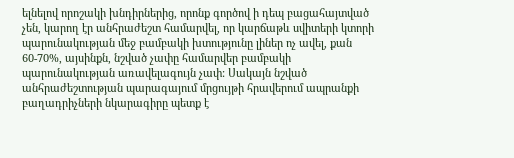ելնելով որոշակի խնդիրներից, որոնք գործով ի դեպ բացահայտված չեն, կարող էր անհրաժեշտ համարվել, որ կարճաթև սվիտերի կտորի պարունակության մեջ բամբակի խտությունը լիներ ոչ ավել, քան 60-70%, այսինքն, նշված չափը համարվեր բամբակի պարունակության առավելագույն չափ: Սակայն նշված անհրաժեշտության պարագայում մրցույթի հրավերում ապրանքի բաղադրիչների նկարագիրը պետք է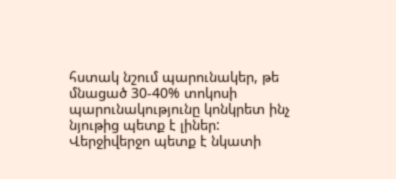հստակ նշում պարունակեր, թե մնացած 30-40% տոկոսի պարունակությունը կոնկրետ ինչ նյութից պետք է լիներ: Վերջիվերջո պետք է նկատի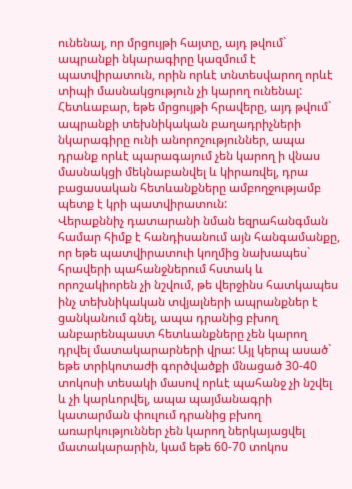ունենալ, որ մրցույթի հայտը, այդ թվում` ապրանքի նկարագիրը կազմում է պատվիրատուն, որին որևէ տնտեսվարող որևէ տիպի մասնակցություն չի կարող ունենալ:
Հետևաբար, եթե մրցույթի հրավերը, այդ թվում` ապրանքի տեխնիկական բաղադրիչների նկարագիրը ունի անորոշություններ, ապա դրանք որևէ պարագայում չեն կարող ի վնաս մասնակցի մեկնաբանվել և կիրառվել, դրա բացասական հետևանքները ամբողջությամբ պետք է կրի պատվիրատուն:
Վերաքննիչ դատարանի նման եզրահանգման համար հիմք է հանդիսանում այն հանգամանքը, որ եթե պատվիրատուի կողմից նախապես` հրավերի պահանջներում հստակ և որոշակիորեն չի նշվում, թե վերջինս հատկապես ինչ տեխնիկական տվյալների ապրանքներ է ցանկանում գնել, ապա դրանից բխող անբարենպաստ հետևանքները չեն կարող դրվել մատակարարների վրա: Այլ կերպ ասած` եթե տրիկոտաժի գործվածքի մնացած 30-40 տոկոսի տեսակի մասով որևէ պահանջ չի նշվել և չի կարևորվել, ապա պայմանագրի կատարման փուլում դրանից բխող առարկություններ չեն կարող ներկայացվել մատակարարին, կամ եթե 60-70 տոկոս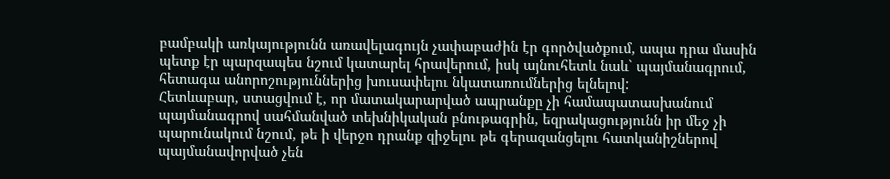բամբակի առկայությունն առավելագույն չափաբաժին էր գործվածքում, ապա դրա մասին պետք էր պարզապես նշում կատարել հրավերում, իսկ այնուհետև նաև` պայմանագրում, հետագա անորոշություններից խուսափելու նկատառումներից ելնելով:
Հետևաբար, ստացվում է, որ մատակարարված ապրանքը չի համապատասխանում պայմանագրով սահմանված տեխնիկական բնութագրին, եզրակացությունն իր մեջ չի պարունակում նշում, թե ի վերջո դրանք զիջելու թե գերազանցելու հատկանիշներով պայմանավորված չեն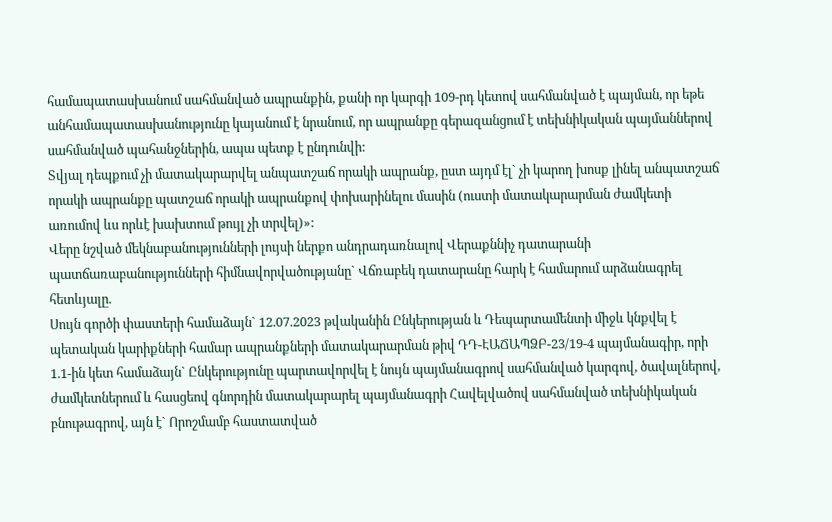համապատասխանում սահմանված ապրանքին, քանի որ կարգի 109-րդ կետով սահմանված է պայման, որ եթե անհամապատասխանությունը կայանում է նրանում, որ ապրանքը գերազանցում է տեխնիկական պայմաններով սահմանված պահանջներին, ապա պետք է ընդունվի:
Տվյալ դեպքում չի մատակարարվել անպատշաճ որակի ապրանք, ըստ այդմ էլ` չի կարող խոսք լինել անպատշաճ որակի ապրանքը պատշաճ որակի ապրանքով փոխարինելու մասին (ուստի մատակարարման ժամկետի առումով ևս որևէ խախտում թույլ չի տրվել)»:
Վերը նշված մեկնաբանությունների լույսի ներքո անդրադառնալով Վերաքննիչ դատարանի պատճառաբանությունների հիմնավորվածությանը` Վճռաբեկ դատարանը հարկ է համարում արձանագրել հետևյալը.
Սույն գործի փաստերի համաձայն` 12.07.2023 թվականին Ընկերության և Դեպարտամենտի միջև կնքվել է պետական կարիքների համար ապրանքների մատակարարման թիվ ԴԴ-ԷԱՃԱՊՁԲ-23/19-4 պայմանագիր, որի 1.1-ին կետ համաձայն` Ընկերությունը պարտավորվել է նույն պայմանագրով սահմանված կարգով, ծավալներով, ժամկետներում և հասցեով գնորդին մատակարարել պայմանագրի Հավելվածով սահմանված տեխնիկական բնութագրով, այն է` Որոշմամբ հաստատված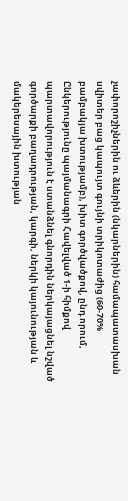չափորոշիչներին ու ձևերին (նկարներին) համապատասխան սվիտեր բաց կապույտ գույնի տրիկոտաժից (60-70% բամբակյա խտությամբ), խիտ գործվածքով, ընդ որում, Ընկերությունը պայմանագրի Հավելված 1-ի հիմքով պարտավորություն է ստանձնել գնորդին ներկայացնել նշված գործարքի բաղադրության, կարգի, ներկի կայունության և մակերեսային խտության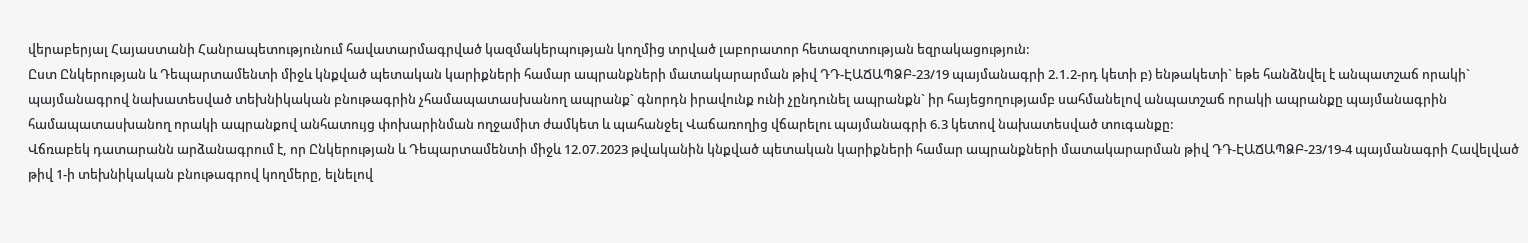վերաբերյալ Հայաստանի Հանրապետությունում հավատարմագրված կազմակերպության կողմից տրված լաբորատոր հետազոտության եզրակացություն:
Ըստ Ընկերության և Դեպարտամենտի միջև կնքված պետական կարիքների համար ապրանքների մատակարարման թիվ ԴԴ-ԷԱՃԱՊՁԲ-23/19 պայմանագրի 2.1.2-րդ կետի բ) ենթակետի` եթե հանձնվել է անպատշաճ որակի` պայմանագրով նախատեսված տեխնիկական բնութագրին չհամապատասխանող ապրանք` գնորդն իրավունք ունի չընդունել ապրանքն` իր հայեցողությամբ սահմանելով անպատշաճ որակի ապրանքը պայմանագրին համապատասխանող որակի ապրանքով անհատույց փոխարինման ողջամիտ ժամկետ և պահանջել Վաճառողից վճարելու պայմանագրի 6.3 կետով նախատեսված տուգանքը:
Վճռաբեկ դատարանն արձանագրում է, որ Ընկերության և Դեպարտամենտի միջև 12.07.2023 թվականին կնքված պետական կարիքների համար ապրանքների մատակարարման թիվ ԴԴ-ԷԱՃԱՊՁԲ-23/19-4 պայմանագրի Հավելված թիվ 1-ի տեխնիկական բնութագրով կողմերը, ելնելով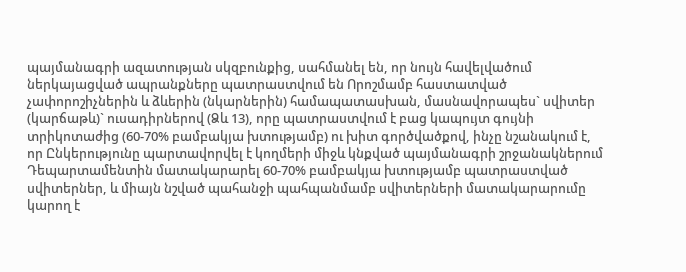պայմանագրի ազատության սկզբունքից, սահմանել են, որ նույն հավելվածում ներկայացված ապրանքները պատրաստվում են Որոշմամբ հաստատված չափորոշիչներին և ձևերին (նկարներին) համապատասխան, մասնավորապես` սվիտեր (կարճաթև)` ուսադիրներով (Ձև 13), որը պատրաստվում է բաց կապույտ գույնի տրիկոտաժից (60-70% բամբակյա խտությամբ) ու խիտ գործվածքով, ինչը նշանակում է, որ Ընկերությունը պարտավորվել է կողմերի միջև կնքված պայմանագրի շրջանակներում Դեպարտամենտին մատակարարել 60-70% բամբակյա խտությամբ պատրաստված սվիտերներ, և միայն նշված պահանջի պահպանմամբ սվիտերների մատակարարումը կարող է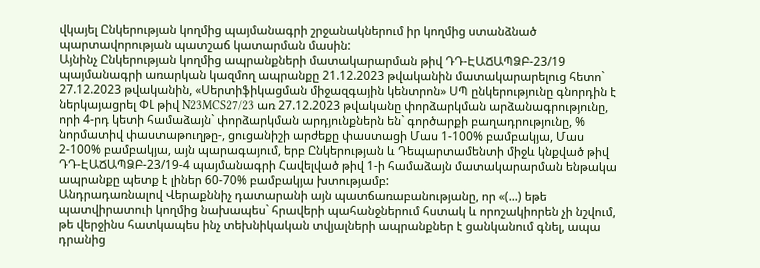վկայել Ընկերության կողմից պայմանագրի շրջանակներում իր կողմից ստանձնած պարտավորության պատշաճ կատարման մասին:
Այնինչ Ընկերության կողմից ապրանքների մատակարարման թիվ ԴԴ-ԷԱՃԱՊՁԲ-23/19 պայմանագրի առարկան կազմող ապրանքը 21.12.2023 թվականին մատակարարելուց հետո` 27.12.2023 թվականին, «Սերտիֆիկացման միջազգային կենտրոն» ՍՊ ընկերությունը գնորդին է ներկայացրել ՓԼ թիվ N23MCS27/23 առ 27.12.2023 թվականը փորձարկման արձանագրությունը, որի 4-րդ կետի համաձայն` փորձարկման արդյունքներն են` գործարքի բաղադրությունը, % նորմատիվ փաստաթուղթը-, ցուցանիշի արժեքը փաստացի Մաս 1-100% բամբակյա, Մաս 2-100% բամբակյա, այն պարագայում, երբ Ընկերության և Դեպարտամենտի միջև կնքված թիվ ԴԴ-ԷԱՃԱՊՁԲ-23/19-4 պայմանագրի Հավելված թիվ 1-ի համաձայն մատակարարման ենթակա ապրանքը պետք է լիներ 60-70% բամբակյա խտությամբ:
Անդրադառնալով Վերաքննիչ դատարանի այն պատճառաբանությանը, որ «(...) եթե պատվիրատուի կողմից նախապես` հրավերի պահանջներում հստակ և որոշակիորեն չի նշվում, թե վերջինս հատկապես ինչ տեխնիկական տվյալների ապրանքներ է ցանկանում գնել, ապա դրանից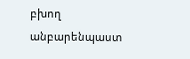բխող անբարենպաստ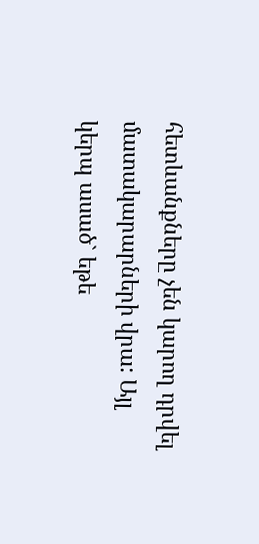հետևանքները չեն կարող դրվել մատակարարների վրա: Այլ կերպ ասած` եթե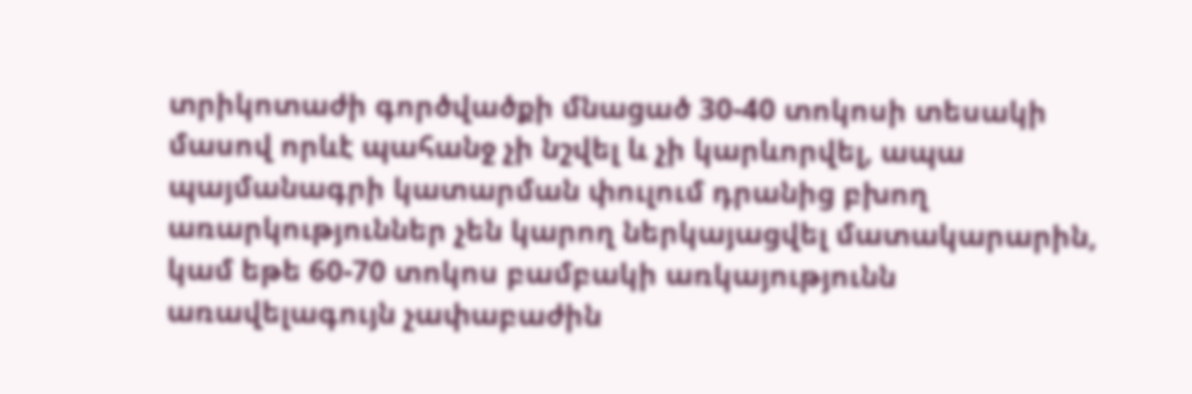տրիկոտաժի գործվածքի մնացած 30-40 տոկոսի տեսակի մասով որևէ պահանջ չի նշվել և չի կարևորվել, ապա պայմանագրի կատարման փուլում դրանից բխող առարկություններ չեն կարող ներկայացվել մատակարարին, կամ եթե 60-70 տոկոս բամբակի առկայությունն առավելագույն չափաբաժին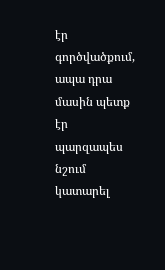էր գործվածքում, ապա դրա մասին պետք էր պարզապես նշում կատարել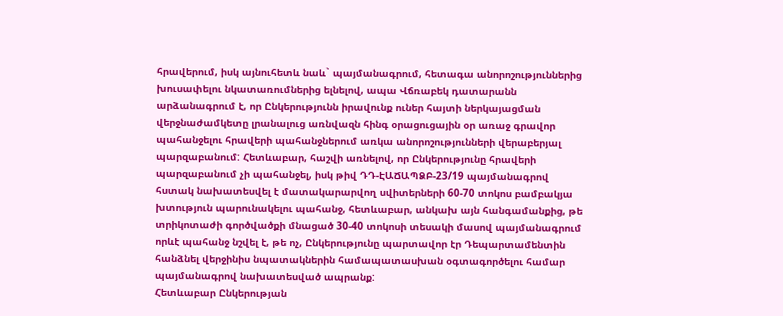հրավերում, իսկ այնուհետև նաև` պայմանագրում, հետագա անորոշություններից խուսափելու նկատառումներից ելնելով, ապա Վճռաբեկ դատարանն արձանագրում է, որ Ընկերությունն իրավունք ուներ հայտի ներկայացման վերջնաժամկետը լրանալուց առնվազն հինգ օրացուցային օր առաջ գրավոր պահանջելու հրավերի պահանջներում առկա անորոշությունների վերաբերյալ պարզաբանում: Հետևաբար, հաշվի առնելով, որ Ընկերությունը հրավերի պարզաբանում չի պահանջել, իսկ թիվ ԴԴ-ԷԱՃԱՊՁԲ-23/19 պայմանագրով հստակ նախատեսվել է մատակարարվող սվիտերների 60-70 տոկոս բամբակյա խտություն պարունակելու պահանջ, հետևաբար, անկախ այն հանգամանքից, թե տրիկոտաժի գործվածքի մնացած 30-40 տոկոսի տեսակի մասով պայմանագրում որևէ պահանջ նշվել է, թե ոչ, Ընկերությունը պարտավոր էր Դեպարտամենտին հանձնել վերջինիս նպատակներին համապատասխան օգտագործելու համար պայմանագրով նախատեսված ապրանք:
Հետևաբար Ընկերության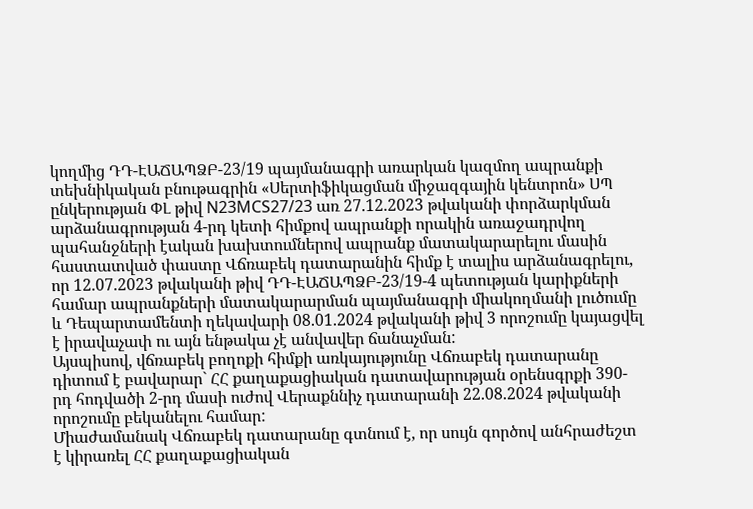կողմից ԴԴ-ԷԱՃԱՊՁԲ-23/19 պայմանագրի առարկան կազմող ապրանքի տեխնիկական բնութագրին «Սերտիֆիկացման միջազգային կենտրոն» ՍՊ ընկերության ՓԼ թիվ N23MCS27/23 առ 27.12.2023 թվականի փորձարկման արձանագրության 4-րդ կետի հիմքով ապրանքի որակին առաջադրվող պահանջների էական խախտումներով ապրանք մատակարարելու մասին հաստատված փաստը Վճռաբեկ դատարանին հիմք է տալիս արձանագրելու, որ 12.07.2023 թվականի թիվ ԴԴ-ԷԱՃԱՊՁԲ-23/19-4 պետության կարիքների համար ապրանքների մատակարարման պայմանագրի միակողմանի լուծումը և Դեպարտամենտի ղեկավարի 08.01.2024 թվականի թիվ 3 որոշումը կայացվել է իրավաչափ ու այն ենթակա չէ անվավեր ճանաչման:
Այսպիսով, վճռաբեկ բողոքի հիմքի առկայությունը Վճռաբեկ դատարանը դիտում է բավարար` ՀՀ քաղաքացիական դատավարության օրենսգրքի 390-րդ հոդվածի 2-րդ մասի ուժով Վերաքննիչ դատարանի 22.08.2024 թվականի որոշումը բեկանելու համար:
Միաժամանակ Վճռաբեկ դատարանը գտնում է, որ սույն գործով անհրաժեշտ է կիրառել ՀՀ քաղաքացիական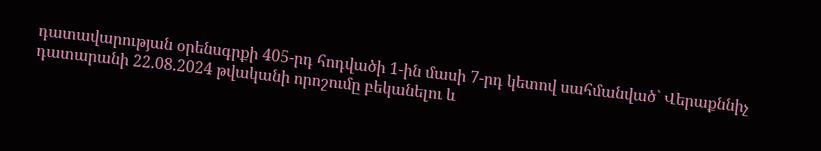դատավարության օրենսգրքի 405-րդ հոդվածի 1-ին մասի 7-րդ կետով սահմանված` Վերաքննիչ դատարանի 22.08.2024 թվականի որոշումը բեկանելու և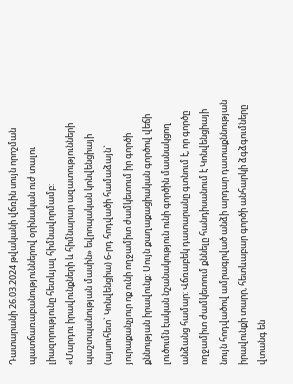Դատարանի 26.03.2024 թվականի վճռին սույն որոշման պատճառաբանություններով օրինական ուժ տալու լիազորությունը հետևյալ հիմնավորմամբ:
«Մարդու իրավունքների և հիմնարար ազատությունների պաշտպանության մասին» եվրոպական կոնվենցիայի (այսուհետ` Կոնվենցիա) 6-րդ հոդվածի համաձայն` յուրաքանչյուր ոք ունի ողջամիտ ժամկետում իր գործի քննության իրավունք: Սույն քաղաքացիական գործով վեճի լուծումն էական նշանակություն ունի գործին մասնակցող անձանց համար: Վճռաբեկ դատարանը գտնում է, որ գործը ողջամիտ ժամկետում քննելը հանդիսանում է Կոնվենցիայի նույն հոդվածով ամրագրված անձի արդար դատաքննության իրավունքի տարր, հետևաբար գործի անհարկի ձգձգումները վտանգ են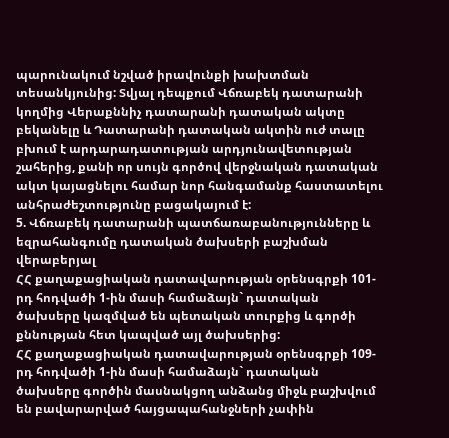պարունակում նշված իրավունքի խախտման տեսանկյունից: Տվյալ դեպքում Վճռաբեկ դատարանի կողմից Վերաքննիչ դատարանի դատական ակտը բեկանելը և Դատարանի դատական ակտին ուժ տալը բխում է արդարադատության արդյունավետության շահերից, քանի որ սույն գործով վերջնական դատական ակտ կայացնելու համար նոր հանգամանք հաստատելու անհրաժեշտությունը բացակայում է:
5. Վճռաբեկ դատարանի պատճառաբանությունները և եզրահանգումը դատական ծախսերի բաշխման վերաբերյալ
ՀՀ քաղաքացիական դատավարության օրենսգրքի 101-րդ հոդվածի 1-ին մասի համաձայն` դատական ծախսերը կազմված են պետական տուրքից և գործի քննության հետ կապված այլ ծախսերից:
ՀՀ քաղաքացիական դատավարության օրենսգրքի 109-րդ հոդվածի 1-ին մասի համաձայն` դատական ծախսերը գործին մասնակցող անձանց միջև բաշխվում են բավարարված հայցապահանջների չափին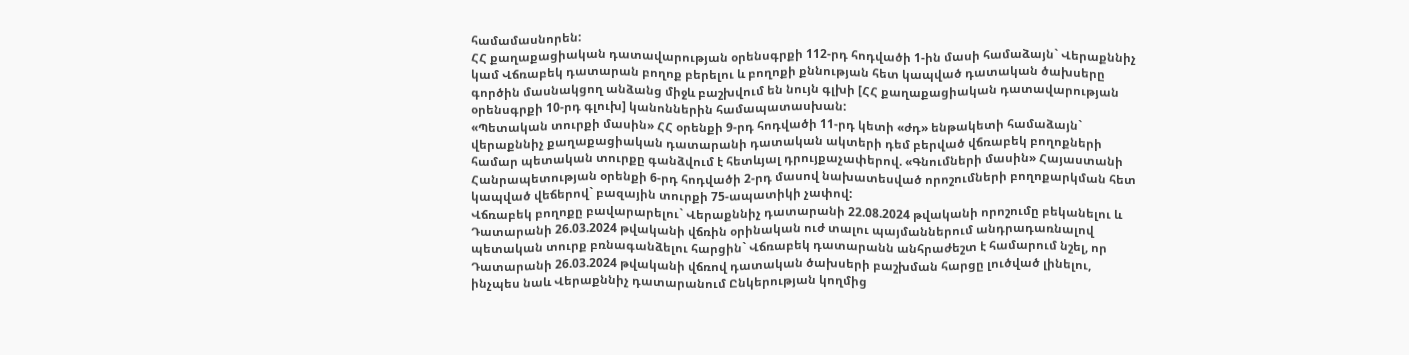համամասնորեն:
ՀՀ քաղաքացիական դատավարության օրենսգրքի 112-րդ հոդվածի 1-ին մասի համաձայն` Վերաքննիչ կամ Վճռաբեկ դատարան բողոք բերելու և բողոքի քննության հետ կապված դատական ծախսերը գործին մասնակցող անձանց միջև բաշխվում են նույն գլխի [ՀՀ քաղաքացիական դատավարության օրենսգրքի 10-րդ գլուխ] կանոններին համապատասխան:
«Պետական տուրքի մասին» ՀՀ օրենքի 9-րդ հոդվածի 11-րդ կետի «ժդ» ենթակետի համաձայն` վերաքննիչ քաղաքացիական դատարանի դատական ակտերի դեմ բերված վճռաբեկ բողոքների համար պետական տուրքը գանձվում է հետևյալ դրույքաչափերով. «Գնումների մասին» Հայաստանի Հանրապետության օրենքի 6-րդ հոդվածի 2-րդ մասով նախատեսված որոշումների բողոքարկման հետ կապված վեճերով` բազային տուրքի 75-ապատիկի չափով:
Վճռաբեկ բողոքը բավարարելու` Վերաքննիչ դատարանի 22.08.2024 թվականի որոշումը բեկանելու և Դատարանի 26.03.2024 թվականի վճռին օրինական ուժ տալու պայմաններում անդրադառնալով պետական տուրք բռնագանձելու հարցին` Վճռաբեկ դատարանն անհրաժեշտ է համարում նշել, որ Դատարանի 26.03.2024 թվականի վճռով դատական ծախսերի բաշխման հարցը լուծված լինելու, ինչպես նաև Վերաքննիչ դատարանում Ընկերության կողմից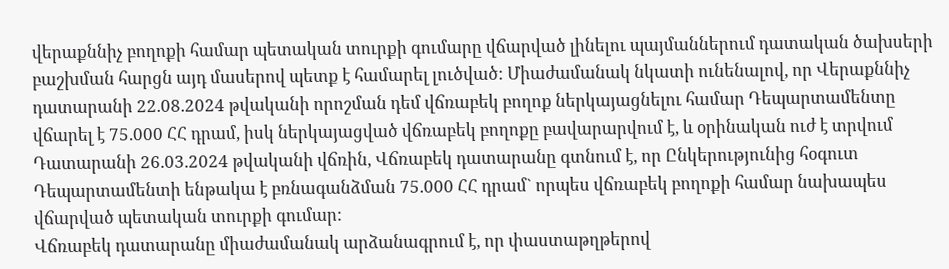վերաքննիչ բողոքի համար պետական տուրքի գումարը վճարված լինելու պայմաններում դատական ծախսերի բաշխման հարցն այդ մասերով պետք է համարել լուծված: Միաժամանակ նկատի ունենալով, որ Վերաքննիչ դատարանի 22.08.2024 թվականի որոշման դեմ վճռաբեկ բողոք ներկայացնելու համար Դեպարտամենտը վճարել է 75.000 ՀՀ դրամ, իսկ ներկայացված վճռաբեկ բողոքը բավարարվում է, և օրինական ուժ է տրվում Դատարանի 26.03.2024 թվականի վճռին, Վճռաբեկ դատարանը գտնում է, որ Ընկերությունից հօգուտ Դեպարտամենտի ենթակա է բռնագանձման 75.000 ՀՀ դրամ` որպես վճռաբեկ բողոքի համար նախապես վճարված պետական տուրքի գումար:
Վճռաբեկ դատարանը միաժամանակ արձանագրում է, որ փաստաթղթերով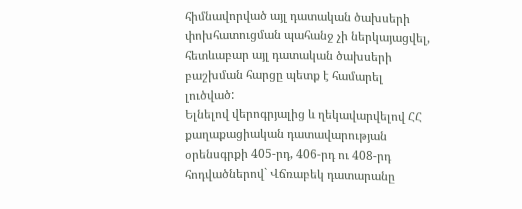հիմնավորված այլ դատական ծախսերի փոխհատուցման պահանջ չի ներկայացվել, հետևաբար այլ դատական ծախսերի բաշխման հարցը պետք է համարել լուծված:
Ելնելով վերոգրյալից և ղեկավարվելով ՀՀ քաղաքացիական դատավարության օրենսգրքի 405-րդ, 406-րդ ու 408-րդ հոդվածներով` Վճռաբեկ դատարանը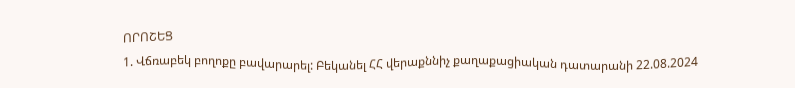ՈՐՈՇԵՑ
1. Վճռաբեկ բողոքը բավարարել: Բեկանել ՀՀ վերաքննիչ քաղաքացիական դատարանի 22.08.2024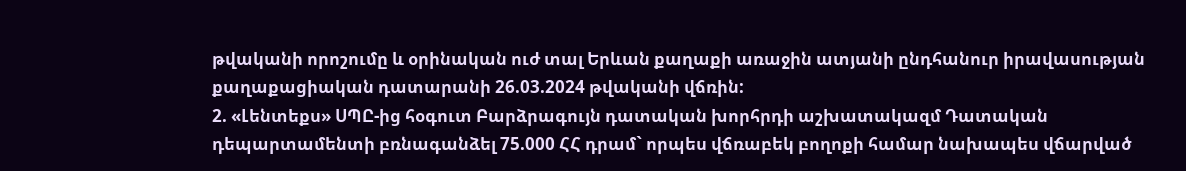թվականի որոշումը և օրինական ուժ տալ Երևան քաղաքի առաջին ատյանի ընդհանուր իրավասության քաղաքացիական դատարանի 26.03.2024 թվականի վճռին:
2. «Լենտեքս» ՍՊԸ-ից հօգուտ Բարձրագույն դատական խորհրդի աշխատակազմ Դատական դեպարտամենտի բռնագանձել 75.000 ՀՀ դրամ` որպես վճռաբեկ բողոքի համար նախապես վճարված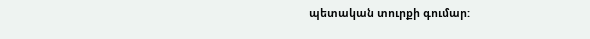պետական տուրքի գումար: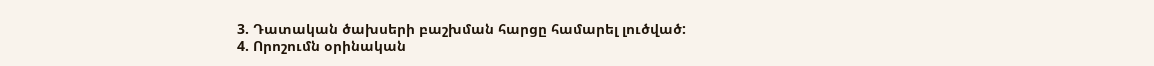3. Դատական ծախսերի բաշխման հարցը համարել լուծված:
4. Որոշումն օրինական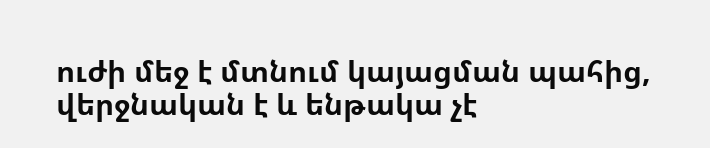ուժի մեջ է մտնում կայացման պահից, վերջնական է և ենթակա չէ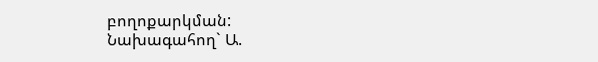բողոքարկման:
Նախագահող` Ա.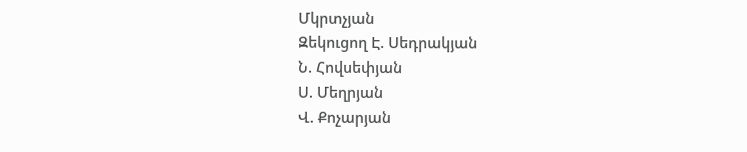Մկրտչյան
Զեկուցող Է. Սեդրակյան
Ն. Հովսեփյան
Ս. Մեղրյան
Վ. Քոչարյան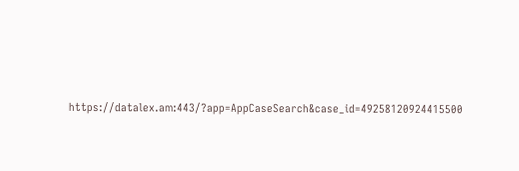https://datalex.am:443/?app=AppCaseSearch&case_id=49258120924415500